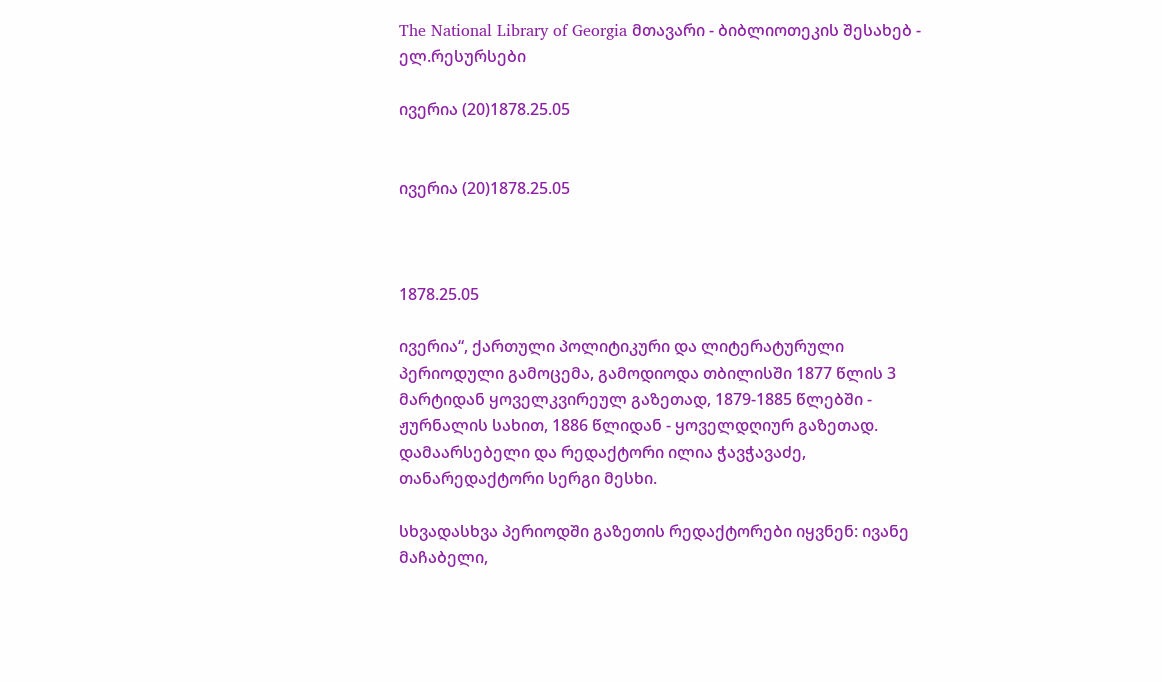The National Library of Georgia მთავარი - ბიბლიოთეკის შესახებ - ელ.რესურსები

ივერია (20)1878.25.05


ივერია (20)1878.25.05



1878.25.05

ივერია“, ქართული პოლიტიკური და ლიტერატურული პერიოდული გამოცემა, გამოდიოდა თბილისში 1877 წლის 3 მარტიდან ყოველკვირეულ გაზეთად, 1879-1885 წლებში - ჟურნალის სახით, 1886 წლიდან - ყოველდღიურ გაზეთად. დამაარსებელი და რედაქტორი ილია ჭავჭავაძე, თანარედაქტორი სერგი მესხი.

სხვადასხვა პერიოდში გაზეთის რედაქტორები იყვნენ: ივანე მაჩაბელი,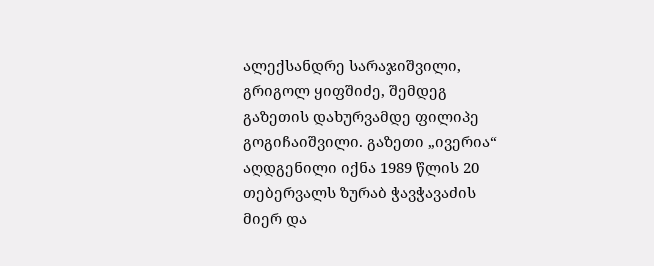ალექსანდრე სარაჯიშვილი, გრიგოლ ყიფშიძე, შემდეგ გაზეთის დახურვამდე ფილიპე გოგიჩაიშვილი. გაზეთი „ივერია“ აღდგენილი იქნა 1989 წლის 20 თებერვალს ზურაბ ჭავჭავაძის მიერ და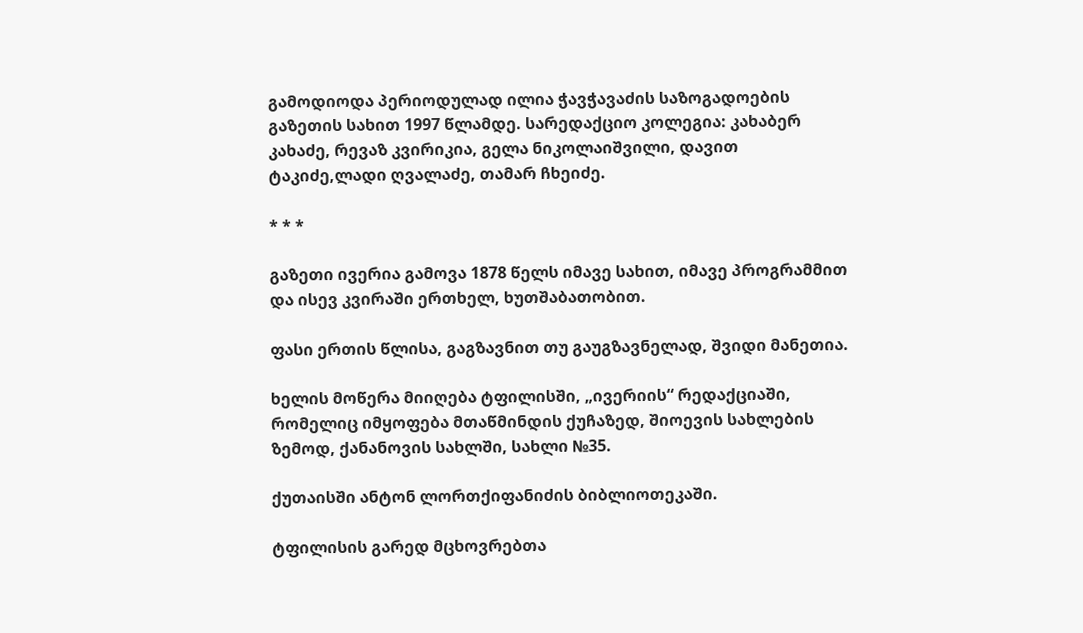გამოდიოდა პერიოდულად ილია ჭავჭავაძის საზოგადოების გაზეთის სახით 1997 წლამდე. სარედაქციო კოლეგია: კახაბერ კახაძე, რევაზ კვირიკია, გელა ნიკოლაიშვილი, დავით ტაკიძე,ლადი ღვალაძე, თამარ ჩხეიძე.

* * *

გაზეთი ივერია გამოვა 1878 წელს იმავე სახით, იმავე პროგრამმით და ისევ კვირაში ერთხელ, ხუთშაბათობით.

ფასი ერთის წლისა, გაგზავნით თუ გაუგზავნელად, შვიდი მანეთია.

ხელის მოწერა მიიღება ტფილისში, „ივერიის“ რედაქციაში, რომელიც იმყოფება მთაწმინდის ქუჩაზედ, შიოევის სახლების ზემოდ, ქანანოვის სახლში, სახლი №35.

ქუთაისში ანტონ ლორთქიფანიძის ბიბლიოთეკაში.

ტფილისის გარედ მცხოვრებთა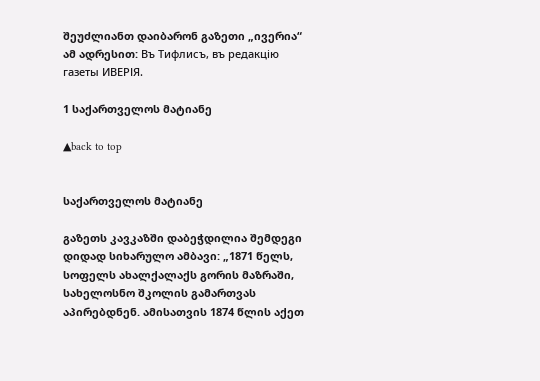შეუძლიანთ დაიბარონ გაზეთი „ივერია“ ამ ადრესით: Въ Тифлисъ, въ редакцiю газеты ИВЕРІЯ.

1 საქართველოს მატიანე

▲back to top


საქართველოს მატიანე

გაზეთს კავკაზში დაბეჭდილია შემდეგი დიდად სიხარულო ამბავი: „1871 წელს, სოფელს ახალქალაქს გორის მაზრაში, სახელოსნო შკოლის გამართვას აპირებდნენ. ამისათვის 1874 წლის აქეთ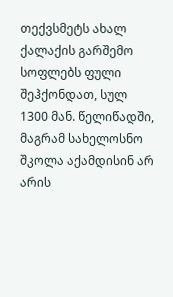თექვსმეტს ახალ ქალაქის გარშემო სოფლებს ფული შეჰქონდათ, სულ 1300 მან. წელიწადში, მაგრამ სახელოსნო შკოლა აქამდისინ არ არის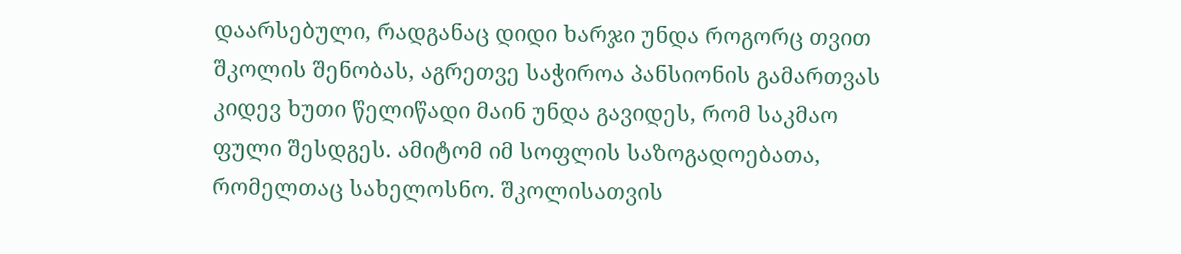დაარსებული, რადგანაც დიდი ხარჯი უნდა როგორც თვით შკოლის შენობას, აგრეთვე საჭიროა პანსიონის გამართვას კიდევ ხუთი წელიწადი მაინ უნდა გავიდეს, რომ საკმაო ფული შესდგეს. ამიტომ იმ სოფლის საზოგადოებათა, რომელთაც სახელოსნო. შკოლისათვის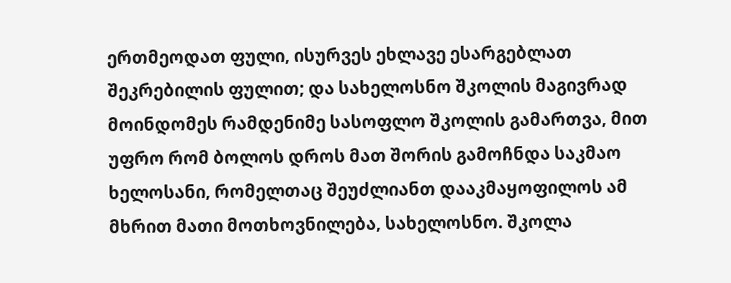ერთმეოდათ ფული, ისურვეს ეხლავე ესარგებლათ შეკრებილის ფულით; და სახელოსნო შკოლის მაგივრად მოინდომეს რამდენიმე სასოფლო შკოლის გამართვა, მით უფრო რომ ბოლოს დროს მათ შორის გამოჩნდა საკმაო ხელოსანი, რომელთაც შეუძლიანთ დააკმაყოფილოს ამ მხრით მათი მოთხოვნილება, სახელოსნო. შკოლა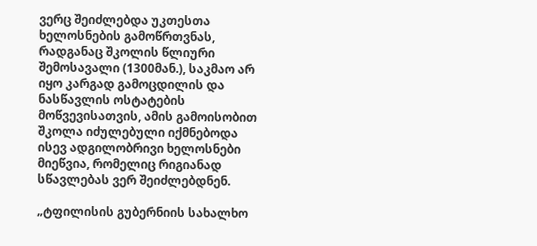ვერც შეიძლებდა უკთესთა ხელოსნების გამოწრთვნას, რადგანაც შკოლის წლიური შემოსავალი (1300მან.), საკმაო არ იყო კარგად გამოცდილის და ნასწავლის ოსტატების მოწვევისათვის, ამის გამოისობით შკოლა იძულებული იქმნებოდა ისევ ადგილობრივი ხელოსნები მიეწვია, რომელიც რიგიანად სწავლებას ვერ შეიძლებდნენ.

„ტფილისის გუბერნიის სახალხო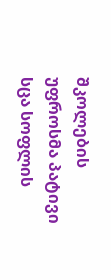შკოლების უფროსმა პატივი სცა სოფლის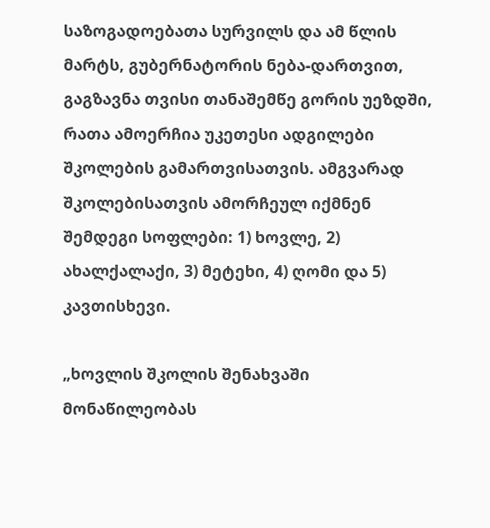საზოგადოებათა სურვილს და ამ წლის მარტს, გუბერნატორის ნება-დართვით, გაგზავნა თვისი თანაშემწე გორის უეზდში, რათა ამოერჩია უკეთესი ადგილები შკოლების გამართვისათვის. ამგვარად შკოლებისათვის ამორჩეულ იქმნენ შემდეგი სოფლები: 1) ხოვლე, 2) ახალქალაქი, 3) მეტეხი, 4) ღომი და 5) კავთისხევი.

„ხოვლის შკოლის შენახვაში მონაწილეობას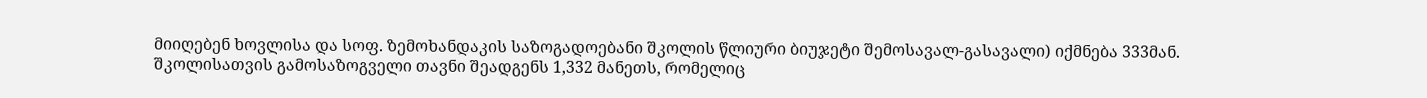მიიღებენ ხოვლისა და სოფ. ზემოხანდაკის საზოგადოებანი შკოლის წლიური ბიუჯეტი შემოსავალ-გასავალი) იქმნება 333მან. შკოლისათვის გამოსაზოგველი თავნი შეადგენს 1,332 მანეთს, რომელიც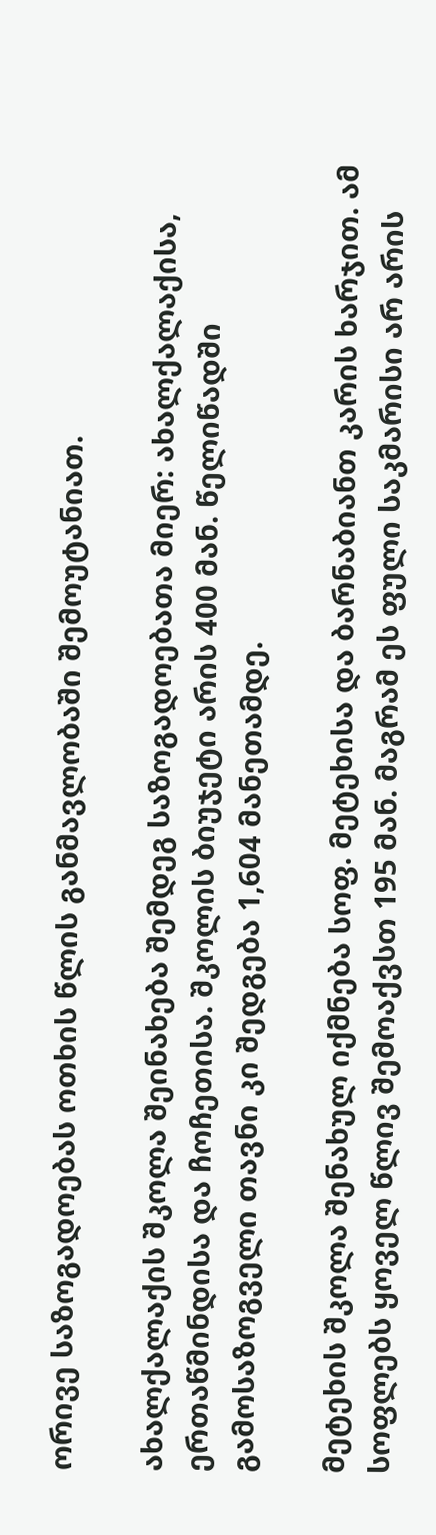ორივე საზოგადოებას ოთხის წლის განმავლობაში შემოუტანიათ.

ახალქალაქის შკოლა შეინახება შემდეგ საზოგადოებათა მიერ: ახალქალაქისა, ერთაწმინდისა და ჩოჩეთისა. შკოლის ბიუჯეტი არის 400 მან. წელიწადში გამოსაზოგველი თავნი კი შედგება 1,604 მანეთამდე.

მეტეხის შკოლა შენახულ იქმნება სოფ. მეტეხისა და ბარნაბიანთ კარის ხარჯით. ამ სოფლებს ყოველ წლივ შემოაქვსთ 195 მან. მაგრამ ეს ფული საკმარისი არ არის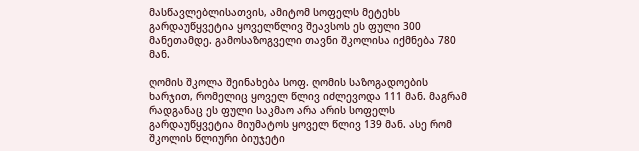მასწავლებლისათვის, ამიტომ სოფელს მეტეხს გარდაუწყვეტია ყოველწლივ შეავსოს ეს ფული 300 მანეთამდე. გამოსაზოგველი თავნი შკოლისა იქმნება 780 მან.

ღომის შკოლა შეინახება სოფ. ღომის საზოგადოების ხარჯით, რომელიც ყოველ წლივ იძლევოდა 111 მან. მაგრამ რადგანაც ეს ფული საკმაო არა არის სოფელს გარდაუწყვეტია მიუმატოს ყოველ წლივ 139 მან. ასე რომ შკოლის წლიური ბიუჯეტი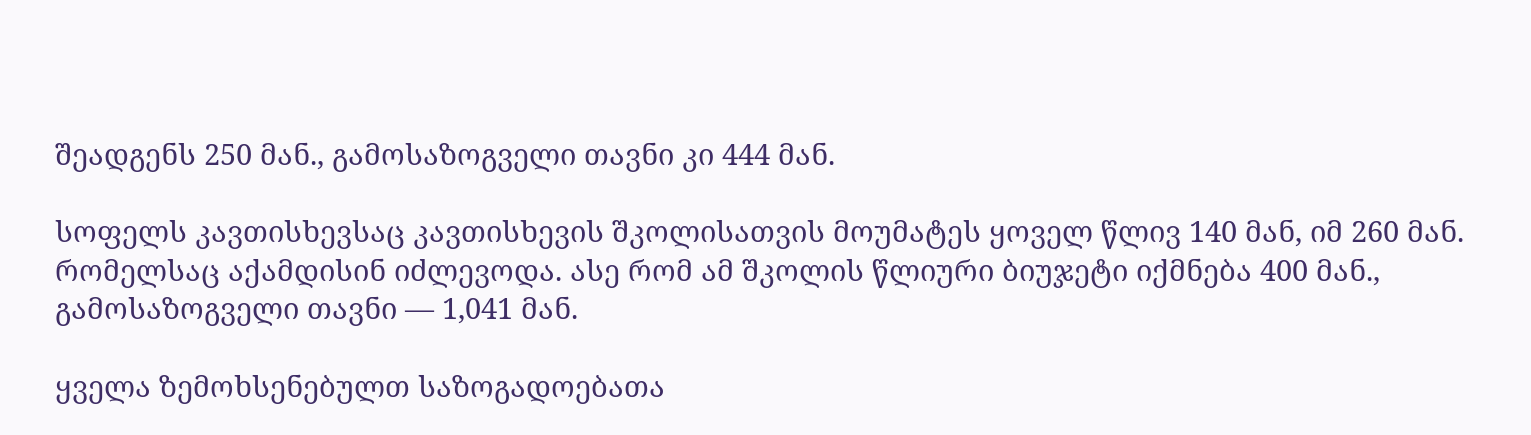შეადგენს 250 მან., გამოსაზოგველი თავნი კი 444 მან.

სოფელს კავთისხევსაც კავთისხევის შკოლისათვის მოუმატეს ყოველ წლივ 140 მან, იმ 260 მან. რომელსაც აქამდისინ იძლევოდა. ასე რომ ამ შკოლის წლიური ბიუჯეტი იქმნება 400 მან., გამოსაზოგველი თავნი — 1,041 მან.

ყველა ზემოხსენებულთ საზოგადოებათა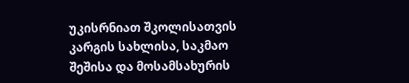უკისრნიათ შკოლისათვის კარგის სახლისა, საკმაო შეშისა და მოსამსახურის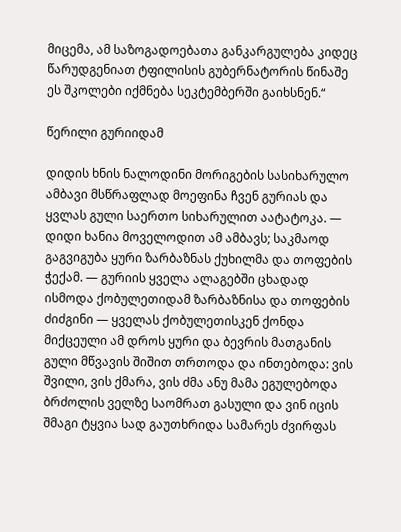მიცემა, ამ საზოგადოებათა განკარგულება კიდეც წარუდგენიათ ტფილისის გუბერნატორის წინაშე ეს შკოლები იქმნება სეკტემბერში გაიხსნენ.“

წერილი გურიიდამ

დიდის ხნის ნალოდინი მორიგების სასიხარულო ამბავი მსწრაფლად მოეფინა ჩვენ გურიას და ყვლას გული საერთო სიხარულით აატატოკა. — დიდი ხანია მოველოდით ამ ამბავს; საკმაოდ გაგვიგუბა ყური ზარბაზნას ქუხილმა და თოფების ჭექამ. — გურიის ყველა ალაგებში ცხადად ისმოდა ქობულეთიდამ ზარბაზნისა და თოფების ძიძგინი — ყველას ქობულეთისკენ ქონდა მიქცეული ამ დროს ყური და ბევრის მათგანის გული მწვავის შიშით თრთოდა და ინთებოდა: ვის შვილი, ვის ქმარა, ვის ძმა ანუ მამა ეგულებოდა ბრძოლის ველზე საომრათ გასული და ვინ იცის შმაგი ტყვია სად გაუთხრიდა სამარეს ძვირფას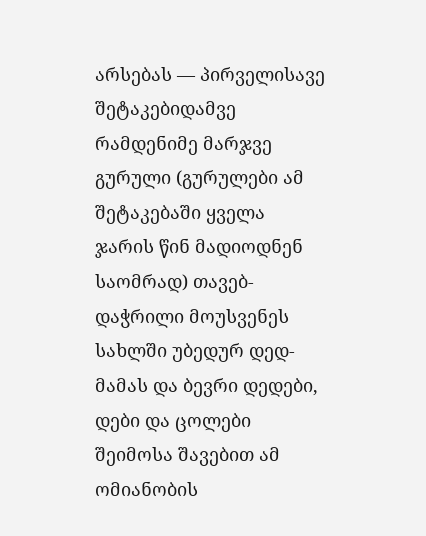არსებას — პირველისავე შეტაკებიდამვე რამდენიმე მარჯვე გურული (გურულები ამ შეტაკებაში ყველა ჯარის წინ მადიოდნენ საომრად) თავებ-დაჭრილი მოუსვენეს სახლში უბედურ დედ-მამას და ბევრი დედები, დები და ცოლები შეიმოსა შავებით ამ ომიანობის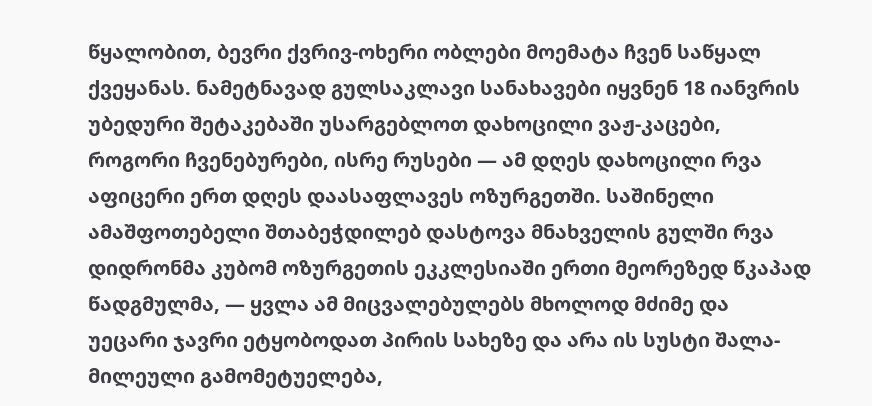წყალობით, ბევრი ქვრივ-ოხერი ობლები მოემატა ჩვენ საწყალ ქვეყანას. ნამეტნავად გულსაკლავი სანახავები იყვნენ 18 იანვრის უბედური შეტაკებაში უსარგებლოთ დახოცილი ვაჟ-კაცები, როგორი ჩვენებურები, ისრე რუსები — ამ დღეს დახოცილი რვა აფიცერი ერთ დღეს დაასაფლავეს ოზურგეთში. საშინელი ამაშფოთებელი შთაბეჭდილებ დასტოვა მნახველის გულში რვა დიდრონმა კუბომ ოზურგეთის ეკკლესიაში ერთი მეორეზედ წკაპად წადგმულმა, — ყვლა ამ მიცვალებულებს მხოლოდ მძიმე და უეცარი ჯავრი ეტყობოდათ პირის სახეზე და არა ის სუსტი შალა-მილეული გამომეტუელება,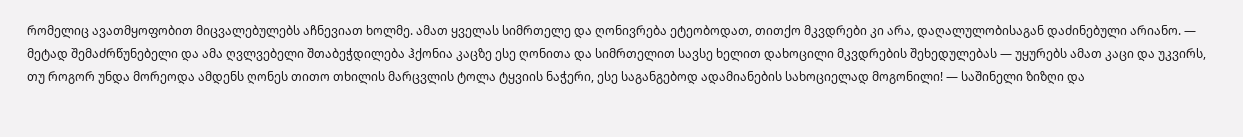რომელიც ავათმყოფობით მიცვალებულებს აჩნევიათ ხოლმე. ამათ ყველას სიმრთელე და ღონივრება ეტეობოდათ, თითქო მკვდრები კი არა, დაღალულობისაგან დაძინებული არიანო. — მეტად შემაძრწუნებელი და ამა ღვლვებელი შთაბეჭდილება ჰქონია კაცზე ესე ღონითა და სიმრთელით სავსე ხელით დახოცილი მკვდრების შეხედულებას — უყურებს ამათ კაცი და უკვირს, თუ როგორ უნდა მორეოდა ამდენს ღონეს თითო თხილის მარცვლის ტოლა ტყვიის ნაჭერი, ესე საგანგებოდ ადამიანების სახოციელად მოგონილი! — საშინელი ზიზღი და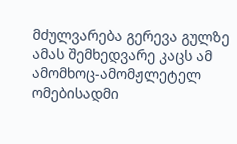მძულვარება გერევა გულზე ამას შემხედვარე კაცს ამ ამომხოც-ამომჟლეტელ ომებისადმი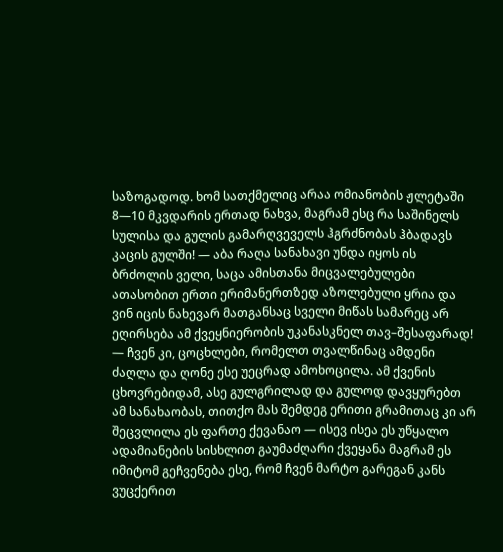საზოგადოდ. ხომ სათქმელიც არაა ომიანობის ჟლეტაში 8—10 მკვდარის ერთად ნახვა, მაგრამ ესც რა საშინელს სულისა და გულის გამარღვეველს ჰგრძნობას ჰბადავს კაცის გულში! — აბა რაღა სანახავი უნდა იყოს ის ბრძოლის ველი, საცა ამისთანა მიცვალებულები ათასობით ერთი ერიმანერთზედ აზოლებული ყრია და ვინ იცის ნახევარ მათგანსაც სველი მიწას სამარეც არ ეღირსება ამ ქვეყნიერობის უკანასკნელ თავ–შესაფარად! — ჩვენ კი, ცოცხლები, რომელთ თვალწინაც ამდენი ძაღლა და ღონე ესე უეცრად ამოხოცილა. ამ ქვენის ცხოვრებიდამ, ასე გულგრილად და გულოდ დავყურებთ ამ სანახაობას, თითქო მას შემდეგ ერითი გრამითაც კი არ შეცვლილა ეს ფართე ქევანაო — ისევ ისეა ეს უწყალო ადამიანების სისხლით გაუმაძღარი ქვეყანა მაგრამ ეს იმიტომ გეჩვენება ესე, რომ ჩვენ მარტო გარეგან კანს ვუცქერით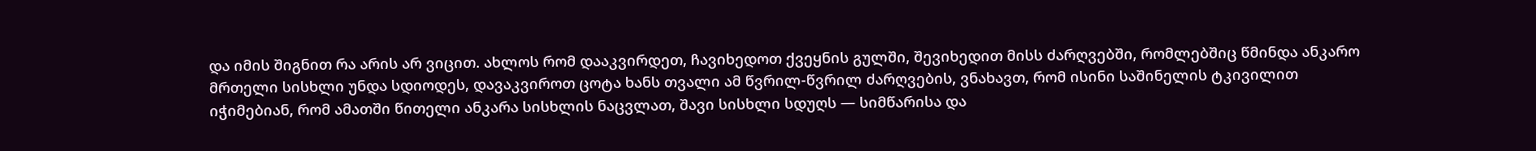და იმის შიგნით რა არის არ ვიცით. ახლოს რომ დააკვირდეთ, ჩავიხედოთ ქვეყნის გულში, შევიხედით მისს ძარღვებში, რომლებშიც წმინდა ანკარო მრთელი სისხლი უნდა სდიოდეს, დავაკვიროთ ცოტა ხანს თვალი ამ წვრილ-წვრილ ძარღვების, ვნახავთ, რომ ისინი საშინელის ტკივილით იჭიმებიან, რომ ამათში წითელი ანკარა სისხლის ნაცვლათ, შავი სისხლი სდუღს — სიმწარისა და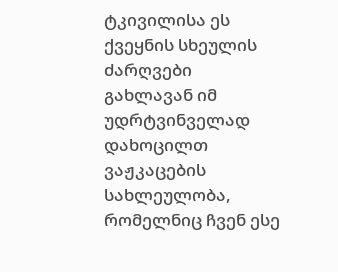ტკივილისა ეს ქვეყნის სხეულის ძარღვები გახლავან იმ უდრტვინველად დახოცილთ ვაჟკაცების სახლეულობა, რომელნიც ჩვენ ესე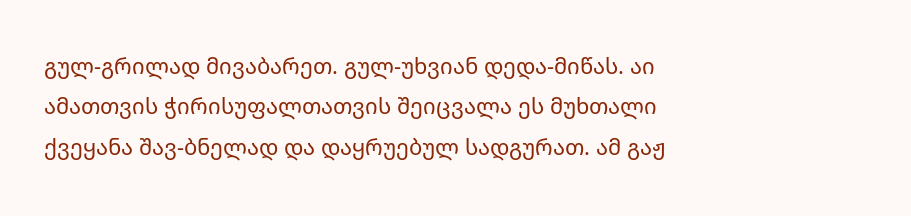გულ-გრილად მივაბარეთ. გულ-უხვიან დედა-მიწას. აი ამათთვის ჭირისუფალთათვის შეიცვალა ეს მუხთალი ქვეყანა შავ-ბნელად და დაყრუებულ სადგურათ. ამ გაჟ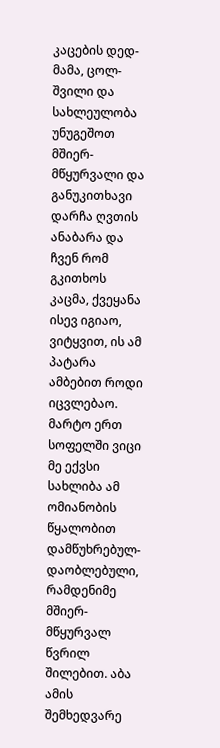კაცების დედ-მამა, ცოლ-შვილი და სახლეულობა უნუგეშოთ მშიერ-მწყურვალი და განუკითხავი დარჩა ღვთის ანაბარა და ჩვენ რომ გკითხოს კაცმა, ქვეყანა ისევ იგიაო, ვიტყვით, ის ამ პატარა ამბებით როდი იცვლებაო. მარტო ერთ სოფელში ვიცი მე ექვსი სახლიბა ამ ომიანობის წყალობით დამწუხრებულ-დაობლებული, რამდენიმე მშიერ-მწყურვალ წვრილ შილებით. აბა ამის შემხედვარე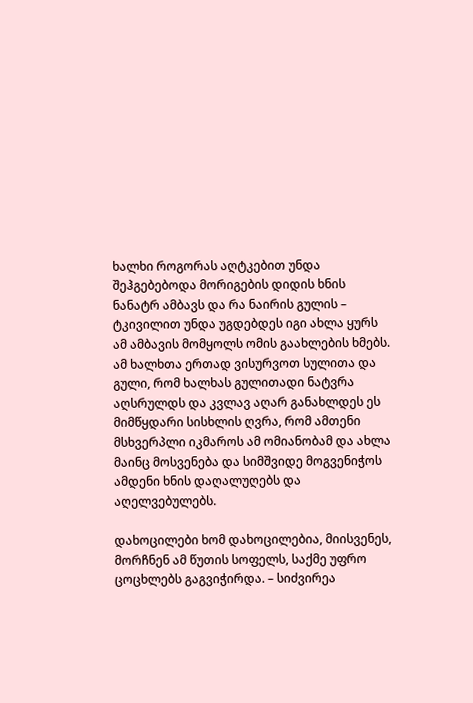ხალხი როგორას აღტკებით უნდა შეჰგებებოდა მორიგების დიდის ხნის ნანატრ ამბავს და რა ნაირის გულის – ტკივილით უნდა უგდებდეს იგი ახლა ყურს ამ ამბავის მომყოლს ომის გაახლების ხმებს. ამ ხალხთა ერთად ვისურვოთ სულითა და გული, რომ ხალხას გულითადი ნატვრა აღსრულდს და კვლავ აღარ განახლდეს ეს მიმწყდარი სისხლის ღვრა, რომ ამთენი მსხვერპლი იკმაროს ამ ომიანობამ და ახლა მაინც მოსვენება და სიმშვიდე მოგვენიჭოს ამდენი ხნის დაღალუღებს და აღელვებულებს.

დახოცილები ხომ დახოცილებია, მიისვენეს, მორჩნენ ამ წუთის სოფელს, საქმე უფრო ცოცხლებს გაგვიჭირდა. – სიძვირეა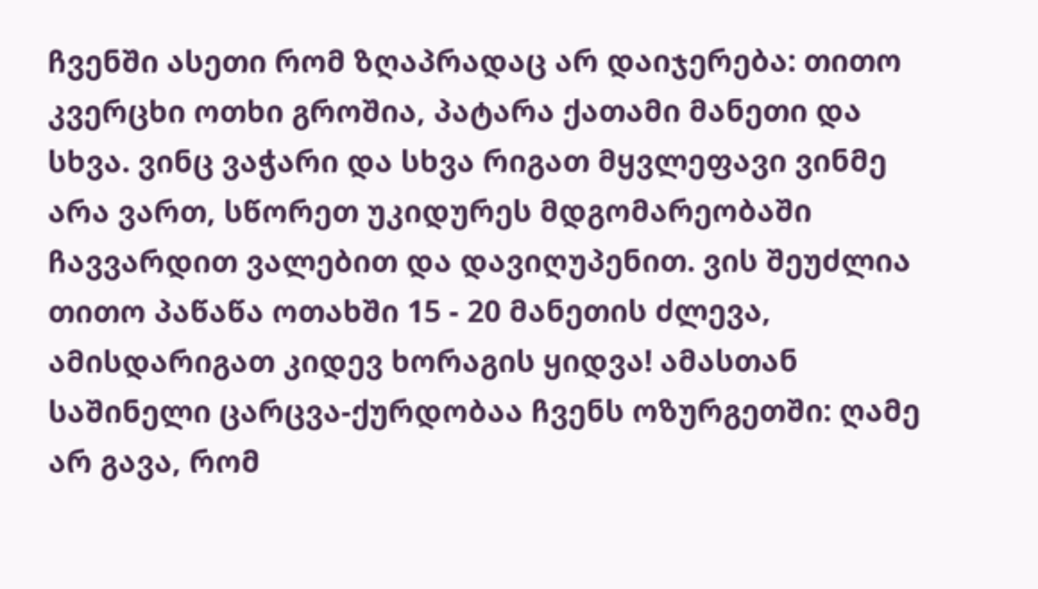ჩვენში ასეთი რომ ზღაპრადაც არ დაიჯერება: თითო კვერცხი ოთხი გროშია, პატარა ქათამი მანეთი და სხვა. ვინც ვაჭარი და სხვა რიგათ მყვლეფავი ვინმე არა ვართ, სწორეთ უკიდურეს მდგომარეობაში ჩავვარდით ვალებით და დავიღუპენით. ვის შეუძლია თითო პაწაწა ოთახში 15 - 20 მანეთის ძლევა, ამისდარიგათ კიდევ ხორაგის ყიდვა! ამასთან საშინელი ცარცვა-ქურდობაა ჩვენს ოზურგეთში: ღამე არ გავა, რომ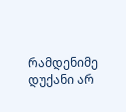რამდენიმე დუქანი არ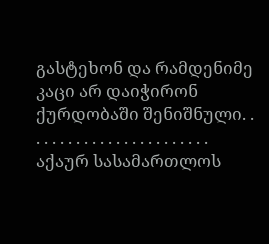გასტეხონ და რამდენიმე კაცი არ დაიჭირონ ქურდობაში შენიშნული. . . . . . . . . . . . . . . . . . . . . . . . აქაურ სასამართლოს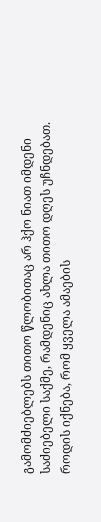გამომძიებლებს თითო წლობითაც არ ჰქო ნიათ იმდენი საძიებელი საქმე, რამდენიც ახლა თითო დღეს უჩნდებათ. როდის იქნება, რომ ყველა ამაების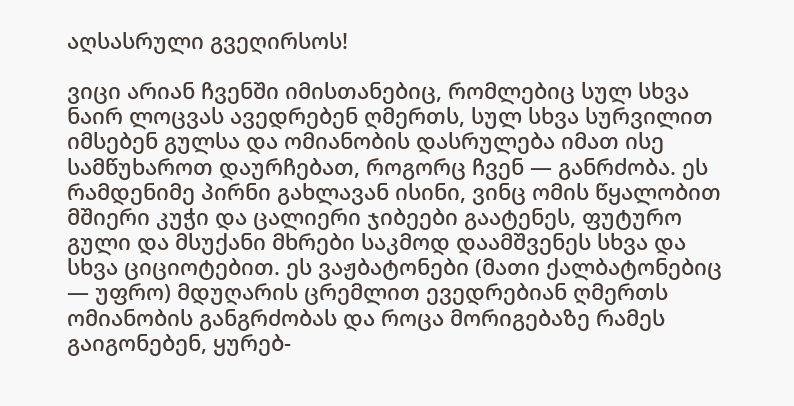აღსასრული გვეღირსოს!

ვიცი არიან ჩვენში იმისთანებიც, რომლებიც სულ სხვა ნაირ ლოცვას ავედრებენ ღმერთს, სულ სხვა სურვილით იმსებენ გულსა და ომიანობის დასრულება იმათ ისე სამწუხაროთ დაურჩებათ, როგორც ჩვენ — განრძობა. ეს რამდენიმე პირნი გახლავან ისინი, ვინც ომის წყალობით მშიერი კუჭი და ცალიერი ჯიბეები გაატენეს, ფუტურო გული და მსუქანი მხრები საკმოდ დაამშვენეს სხვა და სხვა ციციოტებით. ეს ვაჟბატონები (მათი ქალბატონებიც — უფრო) მდუღარის ცრემლით ევედრებიან ღმერთს ომიანობის განგრძობას და როცა მორიგებაზე რამეს გაიგონებენ, ყურებ-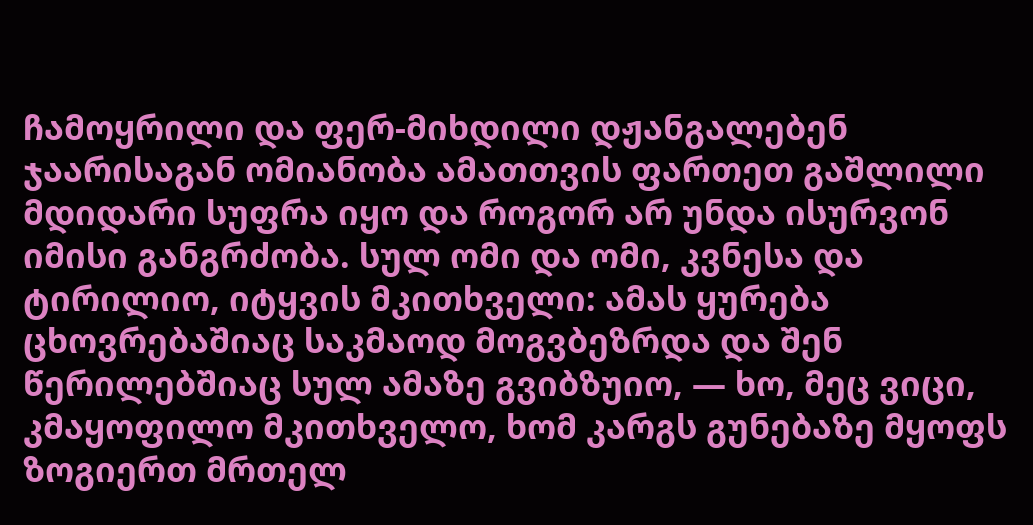ჩამოყრილი და ფერ-მიხდილი დჟანგალებენ ჯაარისაგან ომიანობა ამათთვის ფართეთ გაშლილი მდიდარი სუფრა იყო და როგორ არ უნდა ისურვონ იმისი განგრძობა. სულ ომი და ომი, კვნესა და ტირილიო, იტყვის მკითხველი: ამას ყურება ცხოვრებაშიაც საკმაოდ მოგვბეზრდა და შენ წერილებშიაც სულ ამაზე გვიბზუიო, — ხო, მეც ვიცი, კმაყოფილო მკითხველო, ხომ კარგს გუნებაზე მყოფს ზოგიერთ მრთელ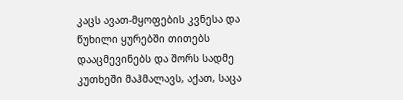კაცს ავათ-მყოფების კვნესა და წუხილი ყურებში თითებს დააცმევინებს და შორს სადმე კუთხეში მაჰმალავს, აქათ, საცა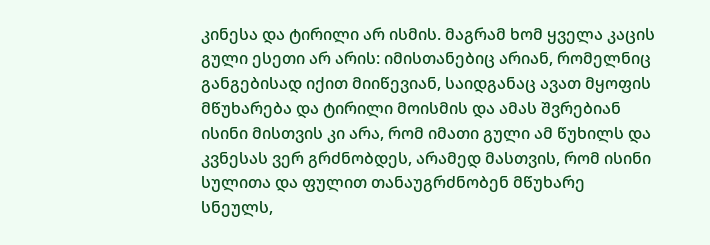კინესა და ტირილი არ ისმის. მაგრამ ხომ ყველა კაცის გული ესეთი არ არის: იმისთანებიც არიან, რომელნიც განგებისად იქით მიიწევიან, საიდგანაც ავათ მყოფის მწუხარება და ტირილი მოისმის და ამას შვრებიან ისინი მისთვის კი არა, რომ იმათი გული ამ წუხილს და კვნესას ვერ გრძნობდეს, არამედ მასთვის, რომ ისინი სულითა და ფულით თანაუგრძნობენ მწუხარე სნეულს,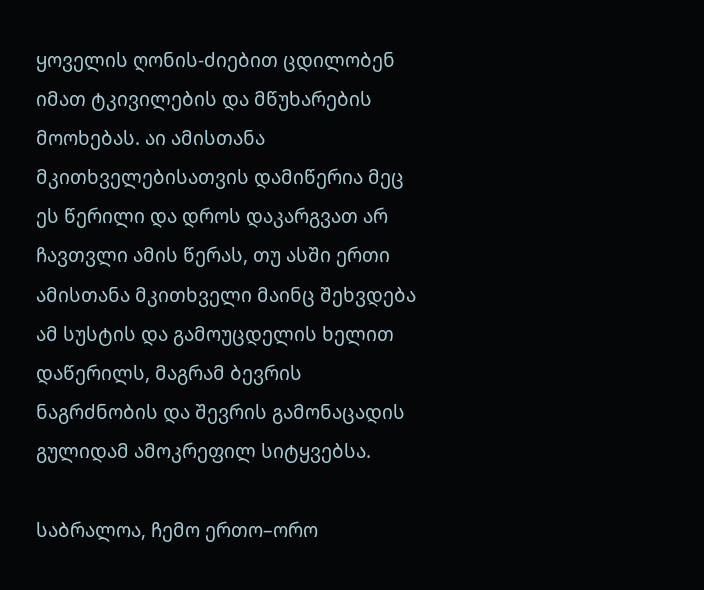ყოველის ღონის-ძიებით ცდილობენ იმათ ტკივილების და მწუხარების მოოხებას. აი ამისთანა მკითხველებისათვის დამიწერია მეც ეს წერილი და დროს დაკარგვათ არ ჩავთვლი ამის წერას, თუ ასში ერთი ამისთანა მკითხველი მაინც შეხვდება ამ სუსტის და გამოუცდელის ხელით დაწერილს, მაგრამ ბევრის ნაგრძნობის და შევრის გამონაცადის გულიდამ ამოკრეფილ სიტყვებსა.

საბრალოა, ჩემო ერთო–ორო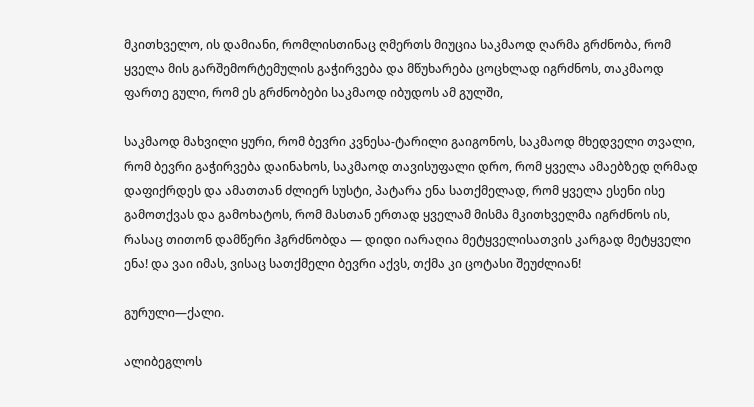მკითხველო, ის დამიანი, რომლისთინაც ღმერთს მიუცია საკმაოდ ღარმა გრძნობა, რომ ყველა მის გარშემორტემულის გაჭირვება და მწუხარება ცოცხლად იგრძნოს, თაკმაოდ ფართე გული, რომ ეს გრძნობები საკმაოდ იბუდოს ამ გულში,

საკმაოდ მახვილი ყური, რომ ბევრი კვნესა-ტარილი გაიგონოს, საკმაოდ მხედველი თვალი, რომ ბევრი გაჭირვება დაინახოს, საკმაოდ თავისუფალი დრო, რომ ყველა ამაებზედ ღრმად დაფიქრდეს და ამათთან ძლიერ სუსტი, პატარა ენა სათქმელად, რომ ყველა ესენი ისე გამოთქვას და გამოხატოს, რომ მასთან ერთად ყველამ მისმა მკითხველმა იგრძნოს ის, რასაც თითონ დამწერი ჰგრძნობდა — დიდი იარაღია მეტყველისათვის კარგად მეტყველი ენა! და ვაი იმას, ვისაც სათქმელი ბევრი აქვს, თქმა კი ცოტასი შეუძლიან!

გურული—ქალი.

ალიბეგლოს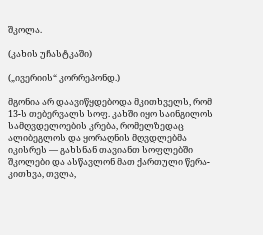შკოლა.

(კახის უჩასტკაში)

(„ივერიის“ კორრეპონდ.)

მგონია არ დაავიწყდებოდა მკითხველს, რომ 13-ს თებერვალს სოფ. კახში იყო საინგილოს სამღვდელოების კრება, რომელზედაც ალიბეგლოს და ყორაღნის მღვდლებმა იკისრეს — გახსნან თავიანთ სოფლებში შკოლები და ასწავლონ მათ ქართული წერა-კითხვა, თვლა,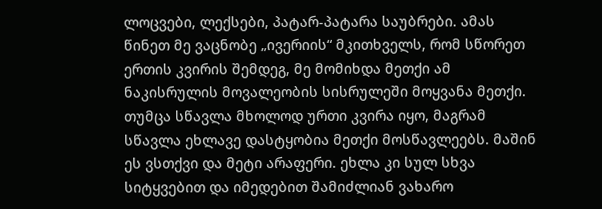ლოცვები, ლექსები, პატარ-პატარა საუბრები. ამას წინეთ მე ვაცნობე „ივერიის“ მკითხველს, რომ სწორეთ ერთის კვირის შემდეგ, მე მომიხდა მეთქი ამ ნაკისრულის მოვალეობის სისრულეში მოყვანა მეთქი. თუმცა სწავლა მხოლოდ ურთი კვირა იყო, მაგრამ სწავლა ეხლავე დასტყობია მეთქი მოსწავლეებს. მაშინ ეს ვსთქვი და მეტი არაფერი. ეხლა კი სულ სხვა სიტყვებით და იმედებით შამიძლიან ვახარო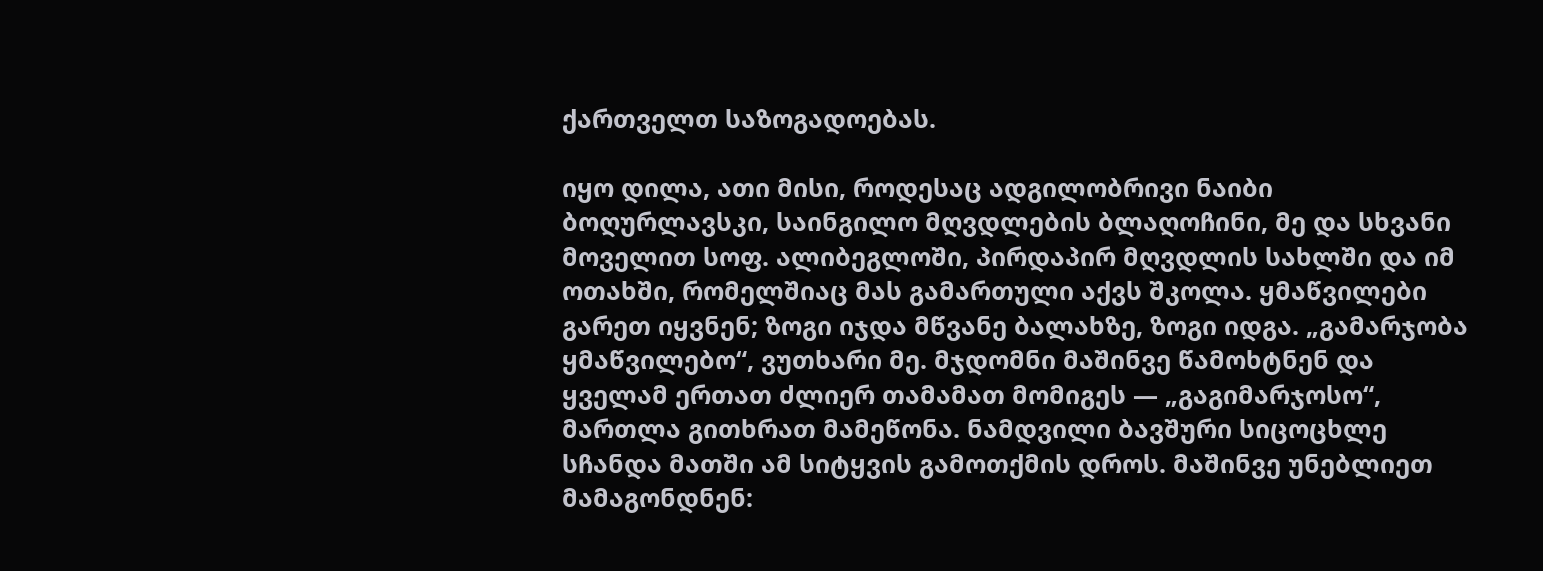ქართველთ საზოგადოებას.

იყო დილა, ათი მისი, როდესაც ადგილობრივი ნაიბი ბოღურლავსკი, საინგილო მღვდლების ბლაღოჩინი, მე და სხვანი მოველით სოფ. ალიბეგლოში, პირდაპირ მღვდლის სახლში და იმ ოთახში, რომელშიაც მას გამართული აქვს შკოლა. ყმაწვილები გარეთ იყვნენ; ზოგი იჯდა მწვანე ბალახზე, ზოგი იდგა. „გამარჯობა ყმაწვილებო“, ვუთხარი მე. მჯდომნი მაშინვე წამოხტნენ და ყველამ ერთათ ძლიერ თამამათ მომიგეს — „გაგიმარჯოსო“, მართლა გითხრათ მამეწონა. ნამდვილი ბავშური სიცოცხლე სჩანდა მათში ამ სიტყვის გამოთქმის დროს. მაშინვე უნებლიეთ მამაგონდნენ: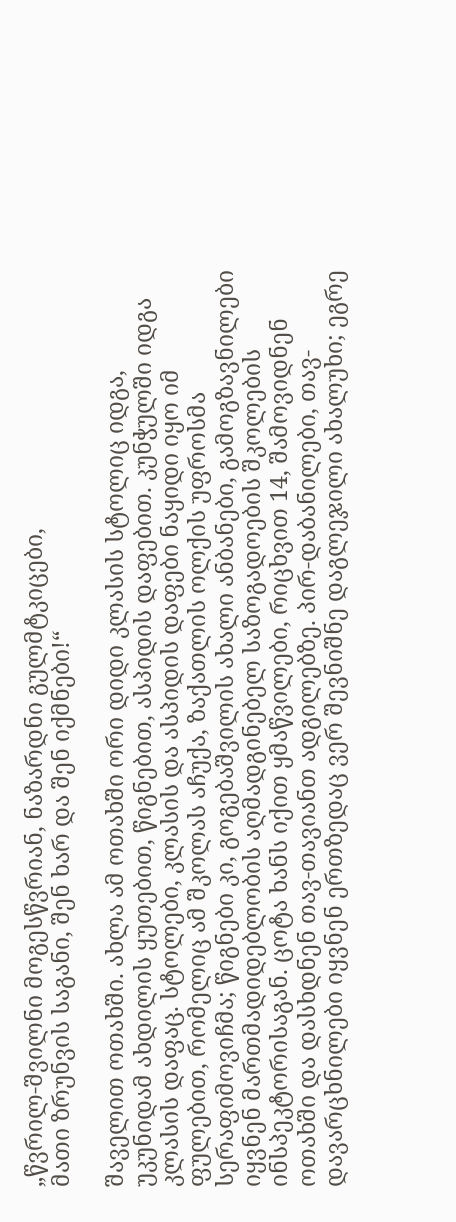„წვრილ-შვილნი მოგესწვრიან, ნაზარდნი გულმტკიცები,
მათი ზრუნვის საგანი, შენ ხარ და შენ იქმნები!“

შაველით ოთახში. ახლა ამ ოთახში ორი დიდი კლასის სტოლიც იდგა, უკუნიდამ ახდილის ყუთებით, წიგნებით, ასპიდის დაფებით. კუნჭულში იდგა კლასის დაფაც. სტოლები, კლასის და ასპიდის დაფები ნაყიდი იყო იმ ფულებით, რომელიც ამ შკოლას აჩუქა, ზაქათლის ოლქის უფროსმა სერაფიმოვიჩმა; წიგნები კი, გოგებაშვილის ახალი ანბანები, გამოგზავნილები იყვნენ მართმადიდებლობის აღმადგინებელ საზოგადოების შკოლების ინსპეკტორისაგან. ცოტა ხანს იქით ყმაწვილები, რიცხვით 14, შამოვიდნენ ოთახში და დასხდნენ თავ-თავიანთ ადგილებზე. პირ-დაბანილები, თავ-დავარცხნილები იყვნენ ერთზედაც ვერ შევნიშნე დაგლეჯილი ახალუხი; ეგრე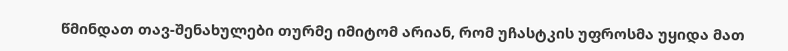წმინდათ თავ-შენახულები თურმე იმიტომ არიან, რომ უჩასტკის უფროსმა უყიდა მათ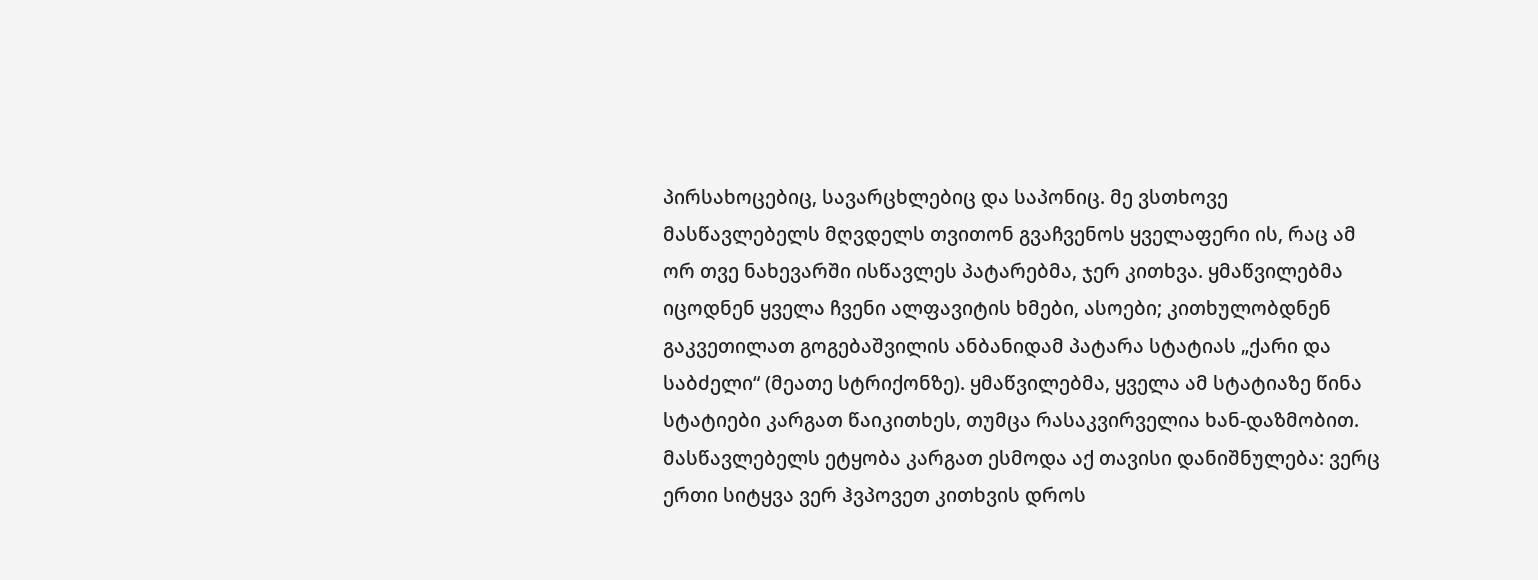პირსახოცებიც, სავარცხლებიც და საპონიც. მე ვსთხოვე მასწავლებელს მღვდელს თვითონ გვაჩვენოს ყველაფერი ის, რაც ამ ორ თვე ნახევარში ისწავლეს პატარებმა, ჯერ კითხვა. ყმაწვილებმა იცოდნენ ყველა ჩვენი ალფავიტის ხმები, ასოები; კითხულობდნენ გაკვეთილათ გოგებაშვილის ანბანიდამ პატარა სტატიას „ქარი და საბძელი“ (მეათე სტრიქონზე). ყმაწვილებმა, ყველა ამ სტატიაზე წინა სტატიები კარგათ წაიკითხეს, თუმცა რასაკვირველია ხან-დაზმობით. მასწავლებელს ეტყობა კარგათ ესმოდა აქ თავისი დანიშნულება: ვერც ერთი სიტყვა ვერ ჰვპოვეთ კითხვის დროს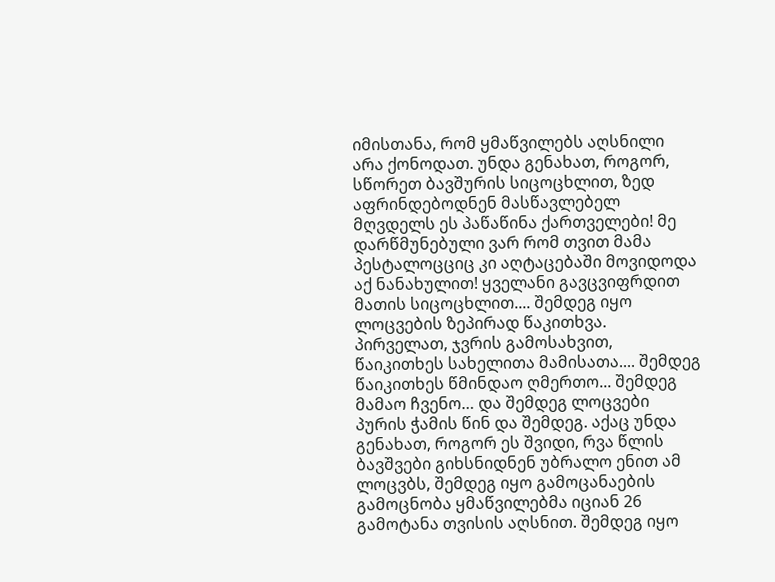იმისთანა, რომ ყმაწვილებს აღსნილი არა ქონოდათ. უნდა გენახათ, როგორ, სწორეთ ბავშურის სიცოცხლით, ზედ აფრინდებოდნენ მასწავლებელ მღვდელს ეს პაწაწინა ქართველები! მე დარწმუნებული ვარ რომ თვით მამა პესტალოცციც კი აღტაცებაში მოვიდოდა აქ ნანახულით! ყველანი გავცვიფრდით მათის სიცოცხლით.... შემდეგ იყო ლოცვების ზეპირად წაკითხვა. პირველათ, ჯვრის გამოსახვით, წაიკითხეს სახელითა მამისათა.... შემდეგ წაიკითხეს წმინდაო ღმერთო... შემდეგ მამაო ჩვენო… და შემდეგ ლოცვები პურის ჭამის წინ და შემდეგ. აქაც უნდა გენახათ, როგორ ეს შვიდი, რვა წლის ბავშვები გიხსნიდნენ უბრალო ენით ამ ლოცვბს, შემდეგ იყო გამოცანაების გამოცნობა ყმაწვილებმა იციან 26 გამოტანა თვისის აღსნით. შემდეგ იყო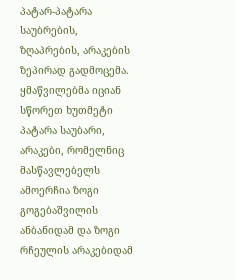პატარ-პატარა საუბრების, ზღაპრების, არაკების ზეპირად გადმოცემა. ყმაწვილებმა იციან სწორეთ ხუთმეტი პატარა საუბარი, არაკები, რომელნიც მასწავლებელს ამოერჩია ზოგი გოგებაშვილის ანბანიდამ და ზოგი რჩეულის არაკებიდამ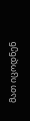მათ იცოდნენ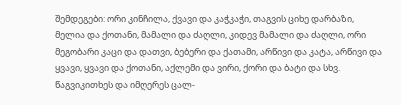შემდეგები: ორი კინჩილა, ქვავი და კაჭკაჭი, თაგვის ციხე დარბაზი, მელია და ქოთანი, მამალი და ძაღლი, კიდევ მამალი და ძაღლი, ორი მეგობარი კაცი და დათვი, ბებერი და ქათამი, არწივი და კატა, არწივი და ყვავი, ყვავი და ქოთანი, აქლემი და ვირი, ქორი და ბატი და სხვ. წაგვიკითხეს და იმღერეს ცალ-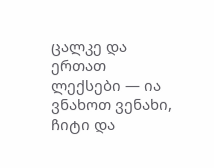ცალკე და ერთათ ლექსები — ია ვნახოთ ვენახი, ჩიტი და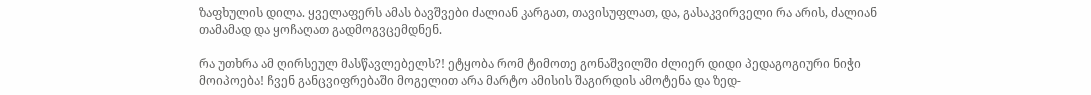ზაფხულის დილა. ყველაფერს ამას ბავშვები ძალიან კარგათ, თავისუფლათ, და, გასაკვირველი რა არის, ძალიან თამამად და ყოჩაღათ გადმოგვცემდნენ.

რა უთხრა ამ ღირსეულ მასწავლებელს?! ეტყობა რომ ტიმოთე გონაშვილში ძლიერ დიდი პედაგოგიური ნიჭი მოიპოება! ჩვენ განცვიფრებაში მოგელით არა მარტო ამისის შაგირდის ამოტენა და ზედ-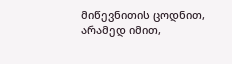მიწევნითის ცოდნით, არამედ იმით,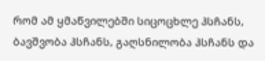რომ ამ ყმაწვილებში სიცოცხლე ჰსჩანს, ბავშვობა ჰსჩანს, გაღსნილობა ჰსჩანს და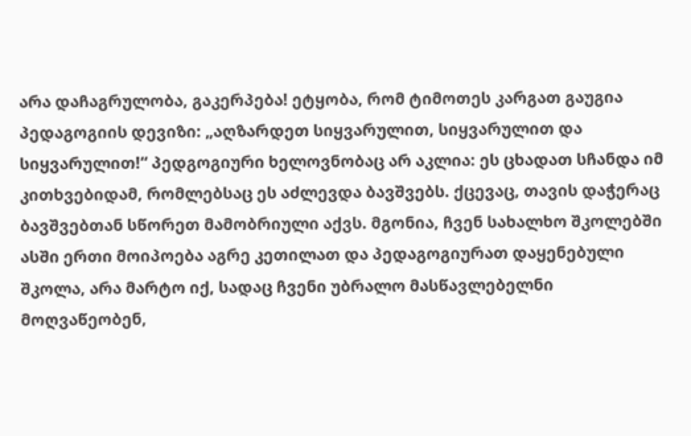არა დაჩაგრულობა, გაკერპება! ეტყობა, რომ ტიმოთეს კარგათ გაუგია პედაგოგიის დევიზი: „აღზარდეთ სიყვარულით, სიყვარულით და სიყვარულით!“ პედგოგიური ხელოვნობაც არ აკლია: ეს ცხადათ სჩანდა იმ კითხვებიდამ, რომლებსაც ეს აძლევდა ბავშვებს. ქცევაც, თავის დაჭერაც ბავშვებთან სწორეთ მამობრიული აქვს. მგონია, ჩვენ სახალხო შკოლებში ასში ერთი მოიპოება აგრე კეთილათ და პედაგოგიურათ დაყენებული შკოლა, არა მარტო იქ, სადაც ჩვენი უბრალო მასწავლებელნი მოღვაწეობენ,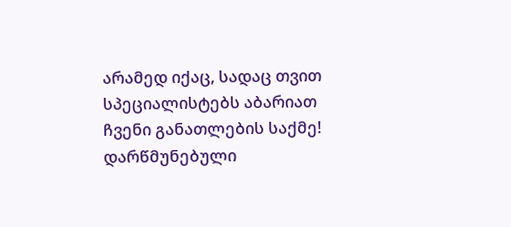არამედ იქაც, სადაც თვით სპეციალისტებს აბარიათ ჩვენი განათლების საქმე! დარწმუნებული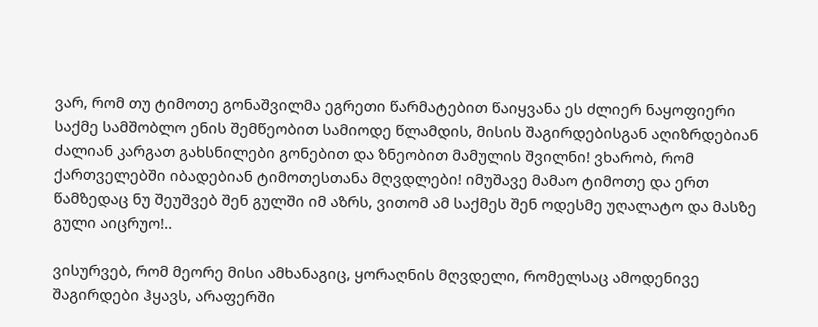ვარ, რომ თუ ტიმოთე გონაშვილმა ეგრეთი წარმატებით წაიყვანა ეს ძლიერ ნაყოფიერი საქმე სამშობლო ენის შემწეობით სამიოდე წლამდის, მისის შაგირდებისგან აღიზრდებიან ძალიან კარგათ გახსნილები გონებით და ზნეობით მამულის შვილნი! ვხარობ, რომ ქართველებში იბადებიან ტიმოთესთანა მღვდლები! იმუშავე მამაო ტიმოთე და ერთ წამზედაც ნუ შეუშვებ შენ გულში იმ აზრს, ვითომ ამ საქმეს შენ ოდესმე უღალატო და მასზე გული აიცრუო!..

ვისურვებ, რომ მეორე მისი ამხანაგიც, ყორაღნის მღვდელი, რომელსაც ამოდენივე შაგირდები ჰყავს, არაფერში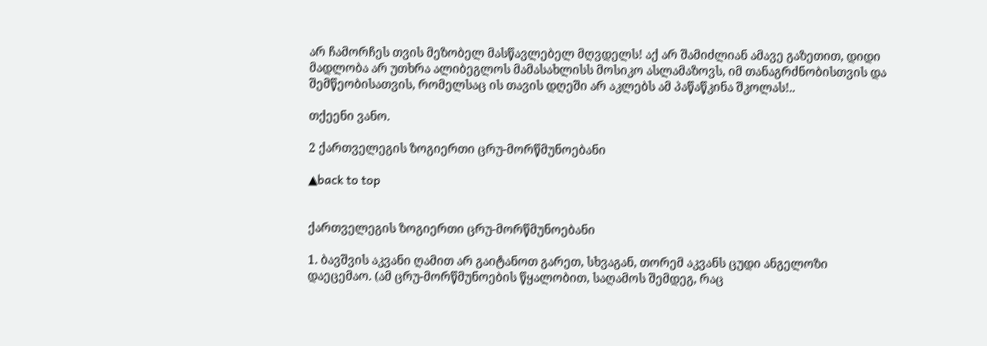არ ჩამორჩეს თვის მეზობელ მასწავლებელ მღვდელს! აქ არ შამიძლიან ამავე გაზეთით, დიდი მადლობა არ უთხრა ალიბეგლოს მამასახლისს მოსიკო ასლამაზოვს, იმ თანაგრძნობისთვის და შემწეობისათვის, რომელსაც ის თავის დღეში არ აკლებს ამ პაწაწკინა შკოლას!..

თქეენი ვანო.

2 ქართველეგის ზოგიერთი ცრუ-მორწმუნოებანი

▲back to top


ქართველეგის ზოგიერთი ცრუ-მორწმუნოებანი

1. ბავშვის აკვანი ღამით არ გაიტანოთ გარეთ, სხვაგან, თორემ აკვანს ცუდი ანგელოზი დაეცემაო. (ამ ცრუ-მორწმუნოების წყალობით, საღამოს შემდეგ, რაც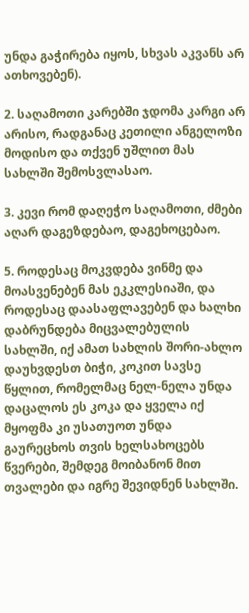უნდა გაჭირება იყოს, სხვას აკვანს არ ათხოვებენ).

2. საღამოთი კარებში ჯდომა კარგი არ არისო, რადგანაც კეთილი ანგელოზი მოდისო და თქვენ უშლით მას სახლში შემოსვლასაო.

3. კევი რომ დაღეჭო საღამოთი, ძმები აღარ დაგეზდებაო, დაგეხოცებაო.

5. როდესაც მოკვდება ვინმე და მოასვენებენ მას ეკკლესიაში, და როდესაც დაასაფლავებენ და ხალხი დაბრუნდება მიცვალებულის სახლში, იქ ამათ სახლის შორი-ახლო დაუხვდესთ ბიჭი, კოკით სავსე წყლით, რომელმაც ნელ-ნელა უნდა დაცალოს ეს კოკა და ყველა იქ მყოფმა კი უსათუოთ უნდა გაურეცხოს თვის ხელსახოცებს წვერები, შემდეგ მოიბანონ მით თვალები და იგრე შევიდნენ სახლში.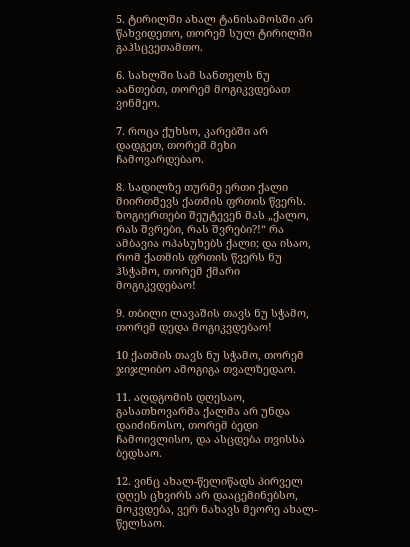5. ტირილში ახალ ტანისამოსში არ წახვიდეთო, თორემ სულ ტირილში გაჰსცვეთამთო.

6. სახლში სამ სანთელს ნუ აანთებთ, თორემ მოგიკვდებათ ვინმეო.

7. როცა ქუხსო, კარებში არ დადგეთ, თორემ მეხი ჩამოვარდებაო.

8. სადილზე თურმე ერთი ქალი მიირთმევს ქათმის ფრთის წვერს. ზოგიერთები შეუტევენ მას „ქალო, რას შვრები, რას შვრები?!“ რა ამბავია ოპასუხებს ქალი; და ისაო, რომ ქათმის ფრთის წვერს ნუ ჰსჭამო, თორემ ქმარი მოგიკვდებაო!

9. თბილი ლავაშის თავს ნუ სჭამო, თორემ დედა მოგიკვდებაო!

10 ქათმის თავს ნუ სჭამო, თორემ ჯიჯლიბო ამოგიგა თვალზედაო.

11. აღდგომის დღესაო, გასათხოვარმა ქალმა არ უნდა დაიძინოსო, თორემ ბედი ჩამოივლისო, და ასცდება თვისსა ბედსაო.

12. ვინც ახალ-წელიწადს პირველ დღეს ცხვირს არ დააცემინებსო, მოკვდება, ვერ ნახავს მეორე ახალ-წელსაო.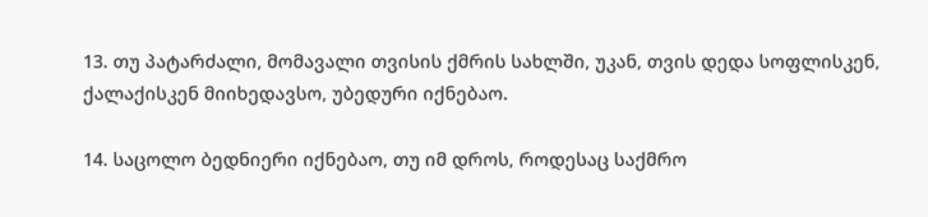13. თუ პატარძალი, მომავალი თვისის ქმრის სახლში, უკან, თვის დედა სოფლისკენ, ქალაქისკენ მიიხედავსო, უბედური იქნებაო.

14. საცოლო ბედნიერი იქნებაო, თუ იმ დროს, როდესაც საქმრო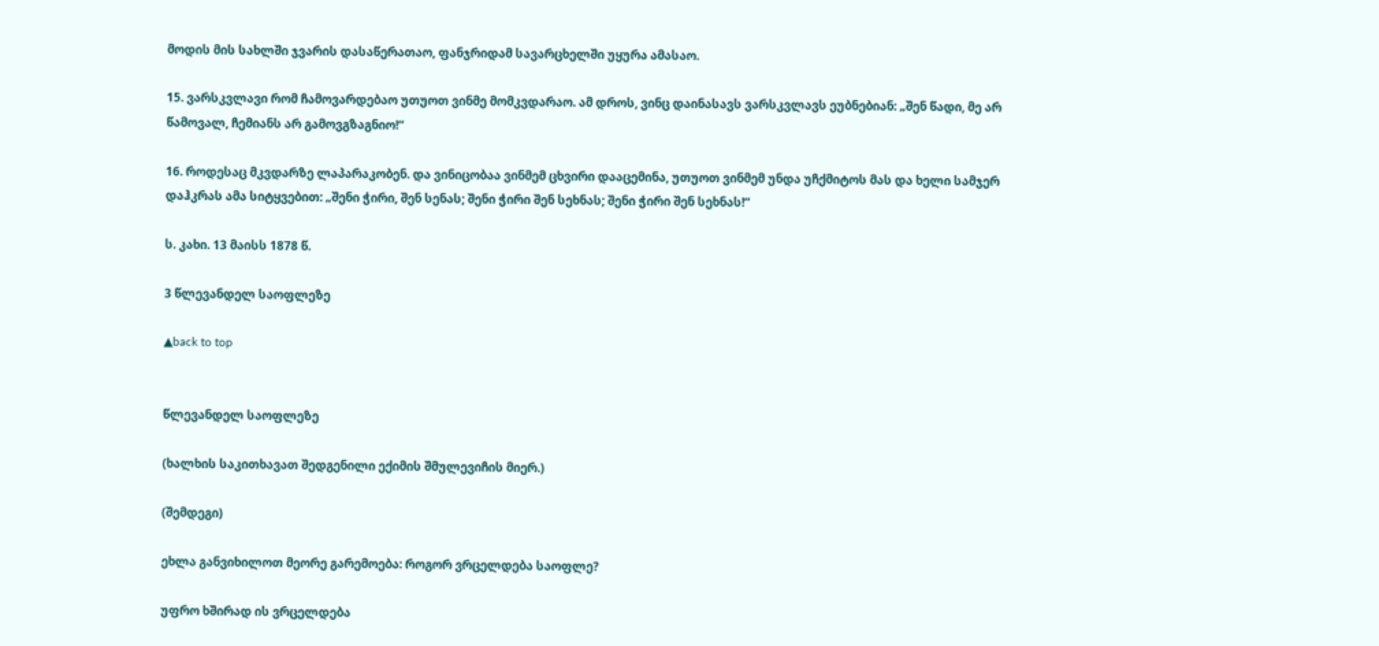მოდის მის სახლში ჯვარის დასაწერათაო, ფანჯრიდამ სავარცხელში უყურა ამასაო.

15. ვარსკვლავი რომ ჩამოვარდებაო უთუოთ ვინმე მომკვდარაო. ამ დროს, ვინც დაინასავს ვარსკვლავს ეუბნებიან: „შენ წადი, მე არ წამოვალ, ჩემიანს არ გამოვგზაგნიო!“

16. როდესაც მკვდარზე ლაპარაკობენ. და ვინიცობაა ვინმემ ცხვირი დააცემინა, უთუოთ ვინმემ უნდა უჩქმიტოს მას და ხელი სამჯერ დაჰკრას ამა სიტყვებით: „შენი ჭირი, შენ სენას; შენი ჭირი შენ სეხნას; შენი ჭირი შენ სეხნას!“

ს. კახი. 13 მაისს 1878 წ.

3 წლევანდელ საოფლეზე

▲back to top


წლევანდელ საოფლეზე

(ხალხის საკითხავათ შედგენილი ექიმის შმულევიჩის მიერ.)

(შემდეგი)

ეხლა განვიხილოთ მეორე გარემოება: როგორ ვრცელდება საოფლე?

უფრო ხშირად ის ვრცელდება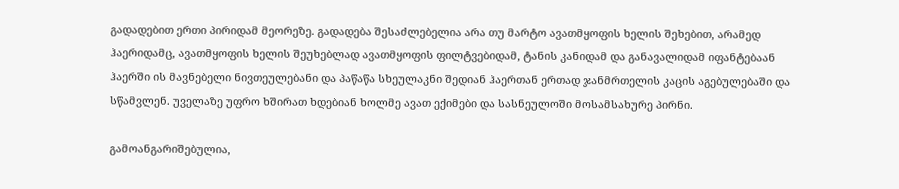გადადებით ერთი პირიდამ მეორეზე. გადადება შესაძლებელია არა თუ მარტო ავათმყოფის ხელის შეხებით, არამედ ჰაერიდამც, ავათმყოფის ხელის შეუხებლად ავათმყოფის ფილტვებიდამ, ტანის კანიდამ და განავალიდამ იფანტებაან ჰაერში ის მავნებელი ნივთეულებანი და პაწაწა სხეულაკნი შედიან ჰაერთან ერთად ჯანმრთელის კაცის აგებულებაში და სწამვლენ. უველაზე უფრო ხშირათ ხდებიან ხოლმე ავათ ექიმები და სასნეულოში მოსამსახურე პირნი.

გამოანგარიშებულია,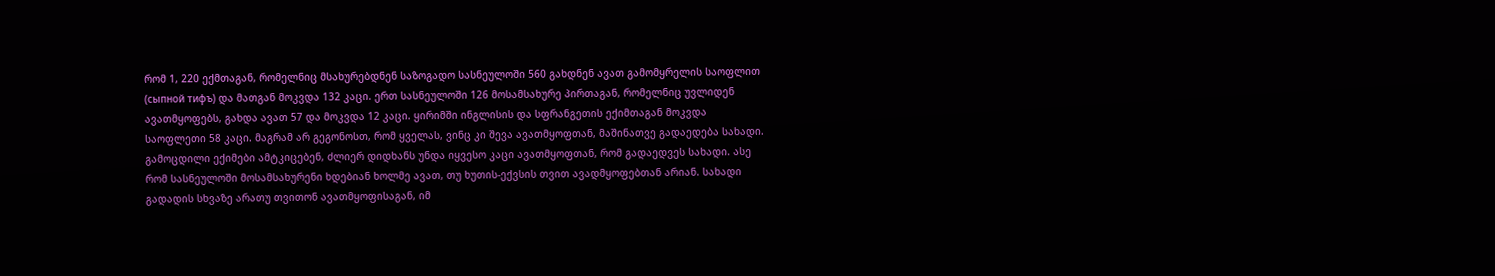რომ 1, 220 ექმთაგან, რომელნიც მსახურებდნენ საზოგადო სასნეულოში 560 გახდნენ ავათ გამომყრელის საოფლით (сыпной тифъ) და მათგან მოკვდა 132 კაცი. ერთ სასნეულოში 126 მოსამსახურე პირთაგან, რომელნიც უვლიდენ ავათმყოფებს, გახდა ავათ 57 და მოკვდა 12 კაცი. ყირიმში ინგლისის და სფრანგეთის ექიმთაგან მოკვდა საოფლეთი 58 კაცი. მაგრამ არ გეგონოსთ, რომ ყველას, ვინც კი შევა ავათმყოფთან, მაშინათვე გადაედება სახადი. გამოცდილი ექიმები ამტკიცებენ, ძლიერ დიდხანს უნდა იყვესო კაცი ავათმყოფთან, რომ გადაედვეს სახადი. ასე რომ სასნეულოში მოსამსახურენი ხდებიან ხოლმე ავათ, თუ ხუთის-ექვსის თვით ავადმყოფებთან არიან. სახადი გადადის სხვაზე არათუ თვითონ ავათმყოფისაგან, იმ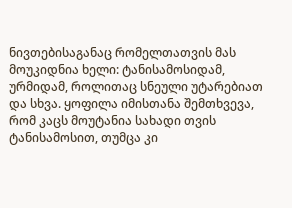ნივთებისაგანაც რომელთათვის მას მოუკიდნია ხელი: ტანისამოსიდამ, ურმიდამ, როლითაც სნეული უტარებიათ და სხვა. ყოფილა იმისთანა შემთხვევა, რომ კაცს მოუტანია სახადი თვის ტანისამოსით, თუმცა კი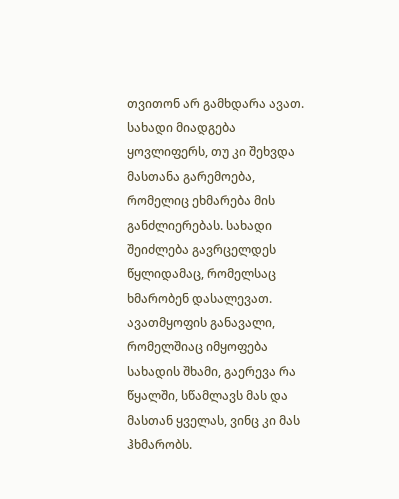თვითონ არ გამხდარა ავათ. სახადი მიადგება ყოვლიფერს, თუ კი შეხვდა მასთანა გარემოება, რომელიც ეხმარება მის განძლიერებას. სახადი შეიძლება გავრცელდეს წყლიდამაც, რომელსაც ხმარობენ დასალევათ. ავათმყოფის განავალი, რომელშიაც იმყოფება სახადის შხამი, გაერევა რა წყალში, სწამლავს მას და მასთან ყველას, ვინც კი მას ჰხმარობს.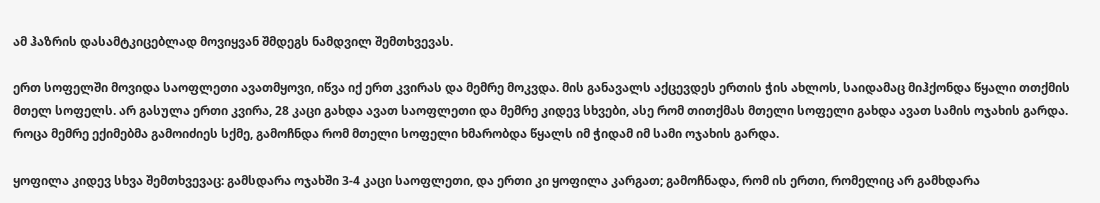ამ ჰაზრის დასამტკიცებლად მოვიყვან შმდეგს ნამდვილ შემთხვევას.

ერთ სოფელში მოვიდა საოფლეთი ავათმყოვი, იწვა იქ ერთ კვირას და მემრე მოკვდა. მის განავალს აქცევდეს ერთის ჭის ახლოს, საიდამაც მიჰქონდა წყალი თთქმის მთელ სოფელს. არ გასულა ერთი კვირა, 28 კაცი გახდა ავათ საოფლეთი და მემრე კიდევ სხვები, ასე რომ თითქმას მთელი სოფელი გახდა ავათ სამის ოჯახის გარდა. როცა მემრე ექიმებმა გამოიძიეს სქმე, გამოჩნდა რომ მთელი სოფელი ხმარობდა წყალს იმ ჭიდამ იმ სამი ოჯახის გარდა.

ყოფილა კიდევ სხვა შემთხვევაც: გამსდარა ოჯახში 3-4 კაცი საოფლეთი, და ერთი კი ყოფილა კარგათ; გამოჩნადა, რომ ის ერთი, რომელიც არ გამხდარა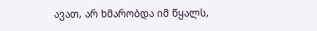ავათ, არ ხმარობდა იმ წყალს,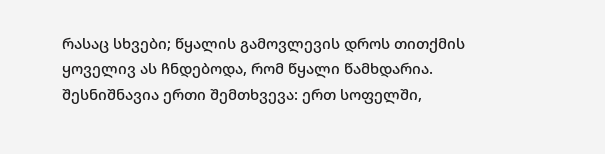რასაც სხვები; წყალის გამოვლევის დროს თითქმის ყოველივ ას ჩნდებოდა, რომ წყალი წამხდარია. შესნიშნავია ერთი შემთხვევა: ერთ სოფელში,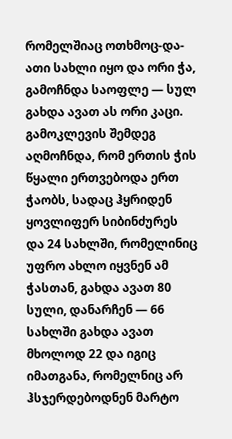რომელშიაც ოთხმოც-და-ათი სახლი იყო და ორი ჭა, გამოჩნდა საოფლე — სულ გახდა ავათ ას ორი კაცი. გამოკლევის შემდეგ აღმოჩნდა, რომ ერთის ჭის წყალი ერთვებოდა ერთ ჭაობს, სადაც ჰყრიდენ ყოვლიფერ სიბინძურეს და 24 სახლში, რომელინიც უფრო ახლო იყვნენ ამ ჭასთან, გახდა ავათ 80 სული, დანარჩენ — 66 სახლში გახდა ავათ მხოლოდ 22 და იგიც იმათგანა, რომელნიც არ ჰსჯერდებოდნენ მარტო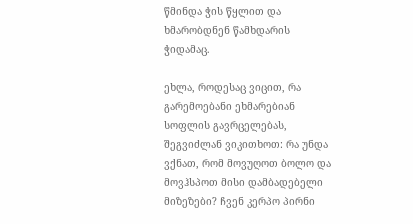წმინდა ჭის წყლით და ხმარობდნენ წამხდარის ჭიდამაც.

ეხლა, როდესაც ვიცით, რა გარემოებანი ეხმარებიან სოფლის გავრცელებას, შეგვიძლან ვიკითხოთ: რა უნდა ვქნათ, რომ მოვუღოთ ბოლო და მოვჰსპოთ მისი დამბადებელი მიზეზები? ჩვენ კერპო პირნი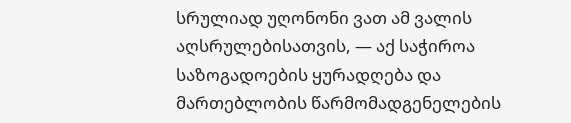სრულიად უღონონი ვათ ამ ვალის აღსრულებისათვის, — აქ საჭიროა საზოგადოების ყურადღება და მართებლობის წარმომადგენელების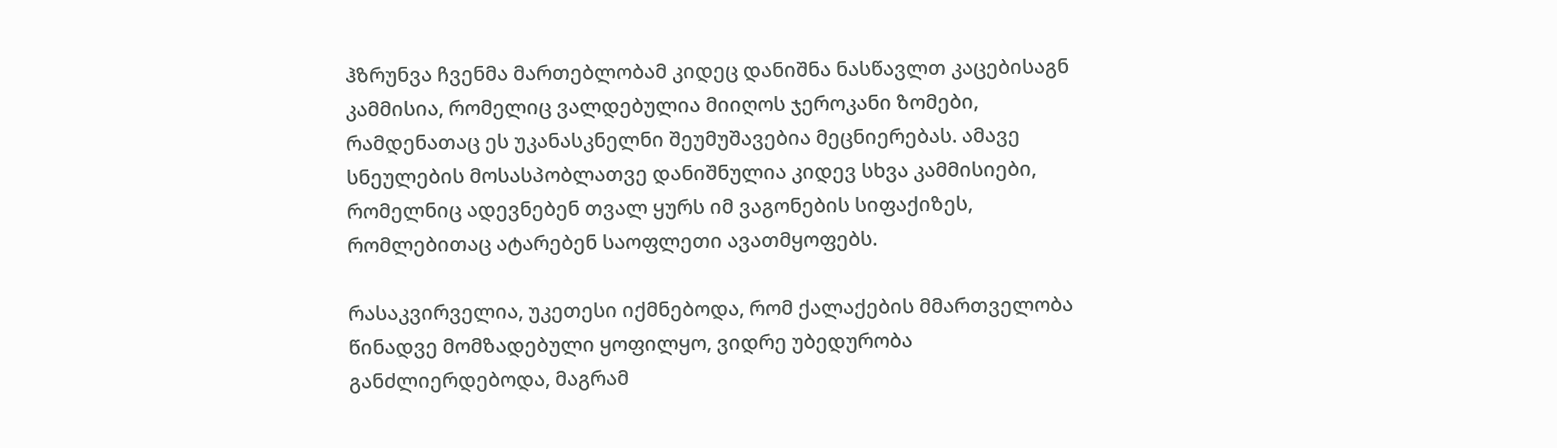ჰზრუნვა ჩვენმა მართებლობამ კიდეც დანიშნა ნასწავლთ კაცებისაგნ კამმისია, რომელიც ვალდებულია მიიღოს ჯეროკანი ზომები, რამდენათაც ეს უკანასკნელნი შეუმუშავებია მეცნიერებას. ამავე სნეულების მოსასპობლათვე დანიშნულია კიდევ სხვა კამმისიები, რომელნიც ადევნებენ თვალ ყურს იმ ვაგონების სიფაქიზეს, რომლებითაც ატარებენ საოფლეთი ავათმყოფებს.

რასაკვირველია, უკეთესი იქმნებოდა, რომ ქალაქების მმართველობა წინადვე მომზადებული ყოფილყო, ვიდრე უბედურობა განძლიერდებოდა, მაგრამ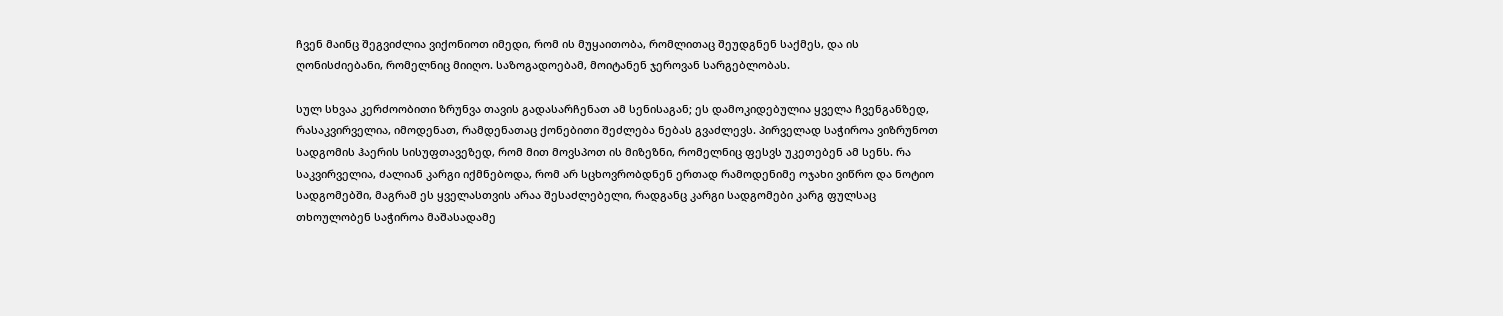ჩვენ მაინც შეგვიძლია ვიქონიოთ იმედი, რომ ის მუყაითობა, რომლითაც შეუდგნენ საქმეს, და ის ღონისძიებანი, რომელნიც მიიღო. საზოგადოებამ, მოიტანენ ჯეროვან სარგებლობას.

სულ სხვაა კერძოობითი ზრუნვა თავის გადასარჩენათ ამ სენისაგან; ეს დამოკიდებულია ყველა ჩვენგანზედ, რასაკვირველია, იმოდენათ, რამდენათაც ქონებითი შეძლება ნებას გვაძლევს. პირველად საჭიროა ვიზრუნოთ სადგომის ჰაერის სისუფთავეზედ, რომ მით მოვსპოთ ის მიზეზნი, რომელნიც ფესვს უკეთებენ ამ სენს. რა საკვირველია, ძალიან კარგი იქმნებოდა, რომ არ სცხოვრობდნენ ერთად რამოდენიმე ოჯახი ვიწრო და ნოტიო სადგომებში, მაგრამ ეს ყველასთვის არაა შესაძლებელი, რადგანც კარგი სადგომები კარგ ფულსაც თხოულობენ საჭიროა მაშასადამე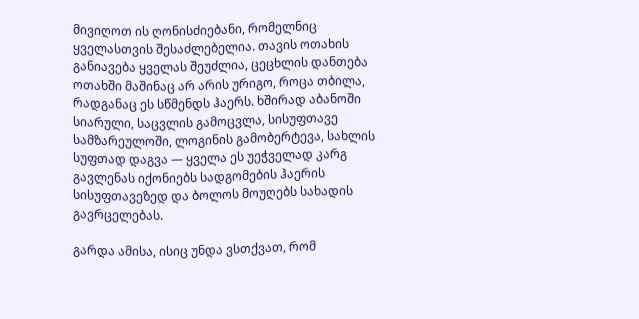მივიღოთ ის ღონისძიებანი, რომელნიც ყველასთვის შესაძლებელია. თავის ოთახის განიავება ყველას შეუძლია, ცეცხლის დანთება ოთახში მაშინაც არ არის ურიგო, როცა თბილა, რადგანაც ეს სწმენდს ჰაერს. ხშირად აბანოში სიარული, საცვლის გამოცვლა, სისუფთავე სამზარეულოში, ლოგინის გამობერტევა, სახლის სუფთად დაგვა — ყველა ეს უეჭველად კარგ გავლენას იქონიებს სადგომების ჰაერის სისუფთავეზედ და ბოლოს მოუღებს სახადის გავრცელებას.

გარდა ამისა, ისიც უნდა ვსთქვათ, რომ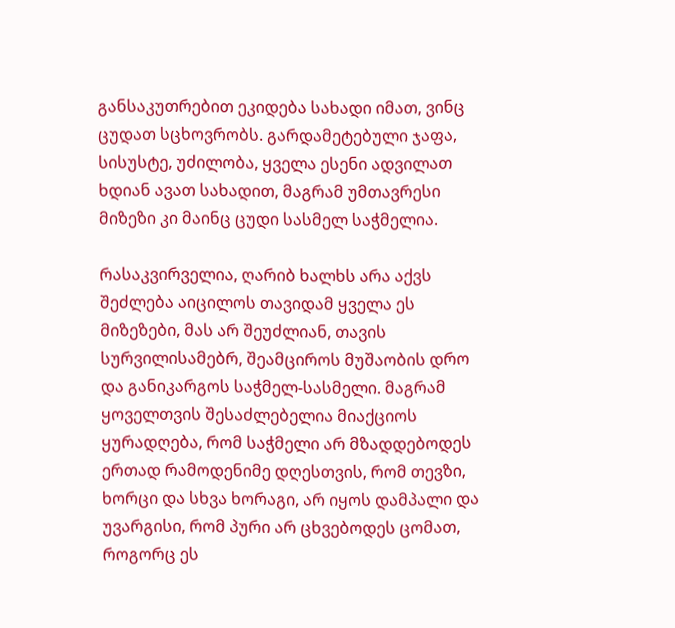განსაკუთრებით ეკიდება სახადი იმათ, ვინც ცუდათ სცხოვრობს. გარდამეტებული ჯაფა, სისუსტე, უძილობა, ყველა ესენი ადვილათ ხდიან ავათ სახადით, მაგრამ უმთავრესი მიზეზი კი მაინც ცუდი სასმელ საჭმელია.

რასაკვირველია, ღარიბ ხალხს არა აქვს შეძლება აიცილოს თავიდამ ყველა ეს მიზეზები, მას არ შეუძლიან, თავის სურვილისამებრ, შეამციროს მუშაობის დრო და განიკარგოს საჭმელ-სასმელი. მაგრამ ყოველთვის შესაძლებელია მიაქციოს ყურადღება, რომ საჭმელი არ მზადდებოდეს ერთად რამოდენიმე დღესთვის, რომ თევზი, ხორცი და სხვა ხორაგი, არ იყოს დამპალი და უვარგისი, რომ პური არ ცხვებოდეს ცომათ, როგორც ეს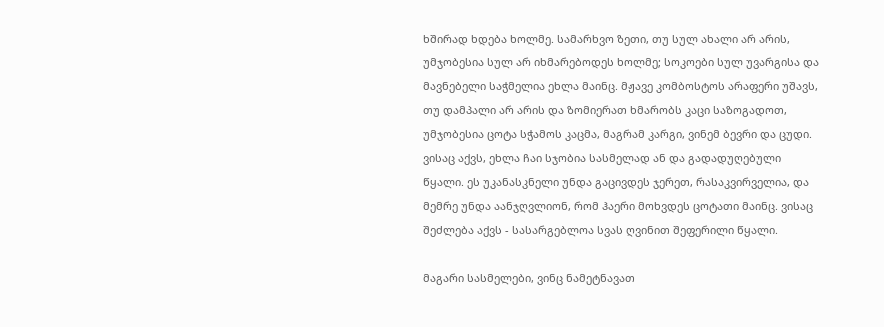ხშირად ხდება ხოლმე. სამარხვო ზეთი, თუ სულ ახალი არ არის, უმჯობესია სულ არ იხმარებოდეს ხოლმე; სოკოები სულ უვარგისა და მავნებელი საჭმელია ეხლა მაინც. მჟავე კომბოსტოს არაფერი უშავს, თუ დამპალი არ არის და ზომიერათ ხმარობს კაცი საზოგადოთ, უმჯობესია ცოტა სჭამოს კაცმა, მაგრამ კარგი, ვინემ ბევრი და ცუდი. ვისაც აქვს, ეხლა ჩაი სჯობია სასმელად ან და გადადუღებული წყალი. ეს უკანასკნელი უნდა გაცივდეს ჯერეთ, რასაკვირველია, და მემრე უნდა აანჯღვლიონ, რომ ჰაერი მოხვდეს ცოტათი მაინც. ვისაც შეძლება აქვს - სასარგებლოა სვას ღვინით შეფერილი წყალი.

მაგარი სასმელები, ვინც ნამეტნავათ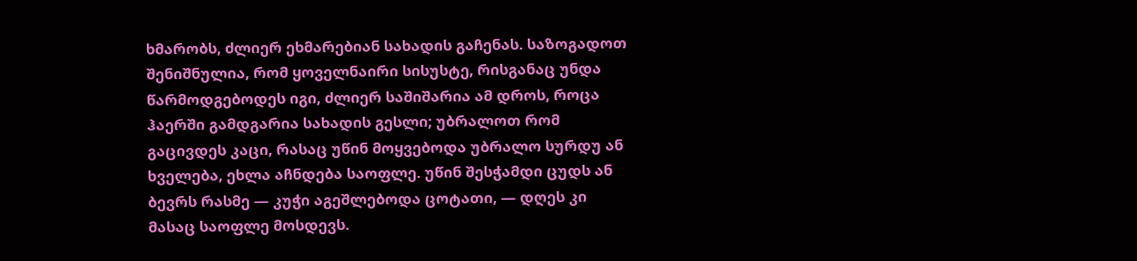ხმარობს, ძლიერ ეხმარებიან სახადის გაჩენას. საზოგადოთ შენიშნულია, რომ ყოველნაირი სისუსტე, რისგანაც უნდა წარმოდგებოდეს იგი, ძლიერ საშიშარია ამ დროს, როცა ჰაერში გამდგარია სახადის გესლი; უბრალოთ რომ გაცივდეს კაცი, რასაც უწინ მოყვებოდა უბრალო სურდუ ან ხველება, ეხლა აჩნდება საოფლე. უწინ შესჭამდი ცუდს ან ბევრს რასმე — კუჭი აგეშლებოდა ცოტათი, — დღეს კი მასაც საოფლე მოსდევს.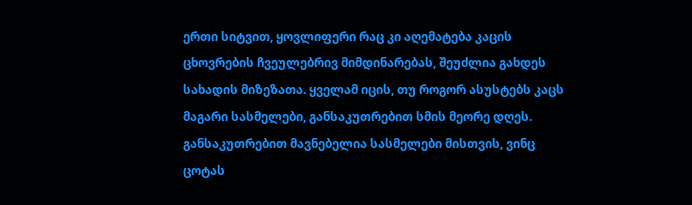ერთი სიტვით, ყოვლიფერი რაც კი აღემატება კაცის ცხოვრების ჩვეულებრივ მიმდინარებას, შეუძლია გახდეს სახადის მიზეზათა. ყველამ იცის, თუ როგორ ასუსტებს კაცს მაგარი სასმელები, განსაკუთრებით სმის მეორე დღეს. განსაკუთრებით მავნებელია სასმელები მისთვის, ვინც ცოტას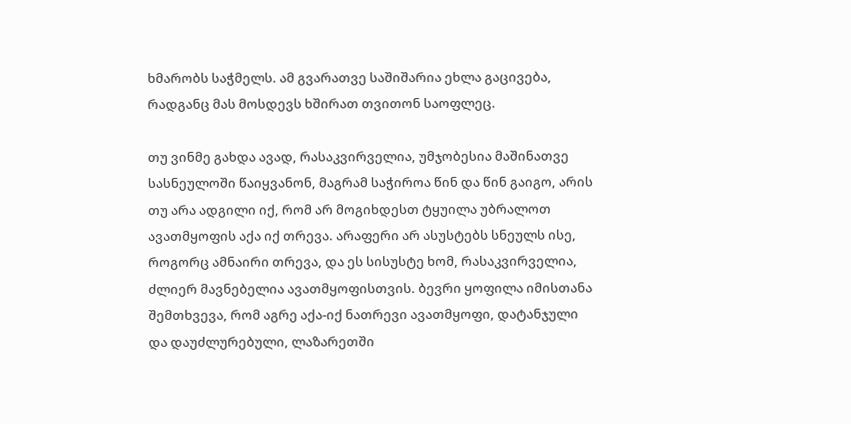ხმარობს საჭმელს. ამ გვარათვე საშიშარია ეხლა გაცივება, რადგანც მას მოსდევს ხშირათ თვითონ საოფლეც.

თუ ვინმე გახდა ავად, რასაკვირველია, უმჯობესია მაშინათვე სასნეულოში წაიყვანონ, მაგრამ საჭიროა წინ და წინ გაიგო, არის თუ არა ადგილი იქ, რომ არ მოგიხდესთ ტყუილა უბრალოთ ავათმყოფის აქა იქ თრევა. არაფერი არ ასუსტებს სნეულს ისე, როგორც ამნაირი თრევა, და ეს სისუსტე ხომ, რასაკვირველია, ძლიერ მავნებელია ავათმყოფისთვის. ბევრი ყოფილა იმისთანა შემთხვევა, რომ აგრე აქა-იქ ნათრევი ავათმყოფი, დატანჯული და დაუძლურებული, ლაზარეთში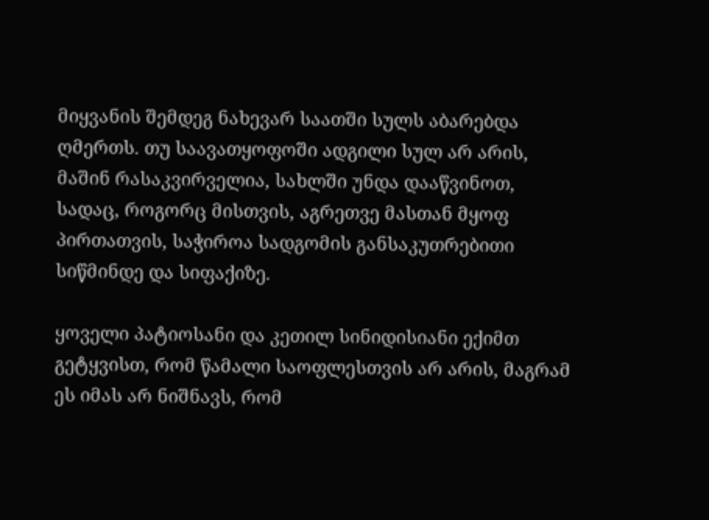მიყვანის შემდეგ ნახევარ საათში სულს აბარებდა ღმერთს. თუ საავათყოფოში ადგილი სულ არ არის, მაშინ რასაკვირველია, სახლში უნდა დააწვინოთ, სადაც, როგორც მისთვის, აგრეთვე მასთან მყოფ პირთათვის, საჭიროა სადგომის განსაკუთრებითი სიწმინდე და სიფაქიზე.

ყოველი პატიოსანი და კეთილ სინიდისიანი ექიმთ გეტყვისთ, რომ წამალი საოფლესთვის არ არის, მაგრამ ეს იმას არ ნიშნავს, რომ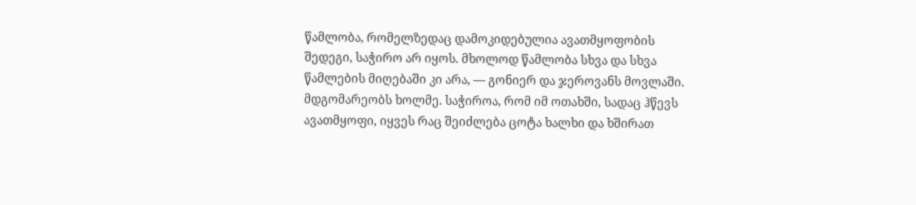წამლობა, რომელზედაც დამოკიდებულია ავათმყოფობის შედეგი, საჭირო არ იყოს. მხოლოდ წამლობა სხვა და სხვა წამლების მიღებაში კი არა, — გონიერ და ჯეროვანს მოვლაში. მდგომარეობს ხოლმე. საჭიროა, რომ იმ ოთახში, სადაც ჰწევს ავათმყოფი, იყვეს რაც შეიძლება ცოტა ხალხი და ხშირათ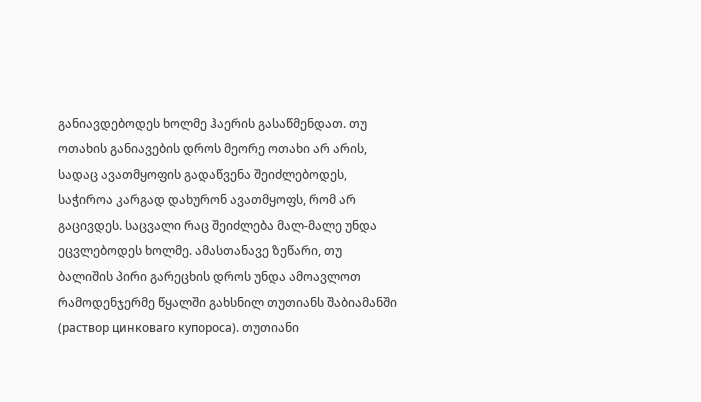განიავდებოდეს ხოლმე ჰაერის გასაწმენდათ. თუ ოთახის განიავების დროს მეორე ოთახი არ არის, სადაც ავათმყოფის გადაწვენა შეიძლებოდეს, საჭიროა კარგად დახურონ ავათმყოფს, რომ არ გაცივდეს. საცვალი რაც შეიძლება მალ-მალე უნდა ეცვლებოდეს ხოლმე. ამასთანავე ზეწარი, თუ ბალიშის პირი გარეცხის დროს უნდა ამოავლოთ რამოდენჯერმე წყალში გახსნილ თუთიანს შაბიამანში (раствор цинковаго купороса). თუთიანი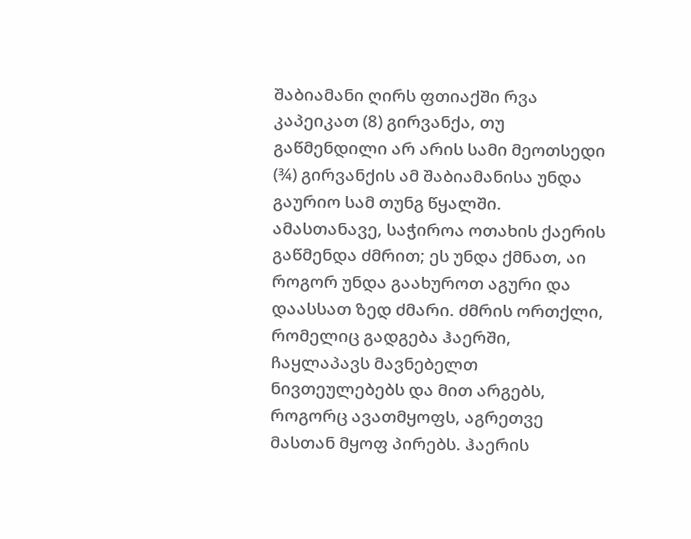შაბიამანი ღირს ფთიაქში რვა კაპეიკათ (8) გირვანქა, თუ გაწმენდილი არ არის სამი მეოთსედი (¾) გირვანქის ამ შაბიამანისა უნდა გაურიო სამ თუნგ წყალში. ამასთანავე, საჭიროა ოთახის ქაერის გაწმენდა ძმრით; ეს უნდა ქმნათ, აი როგორ უნდა გაახუროთ აგური და დაასსათ ზედ ძმარი. ძმრის ორთქლი, რომელიც გადგება ჰაერში, ჩაყლაპავს მავნებელთ ნივთეულებებს და მით არგებს, როგორც ავათმყოფს, აგრეთვე მასთან მყოფ პირებს. ჰაერის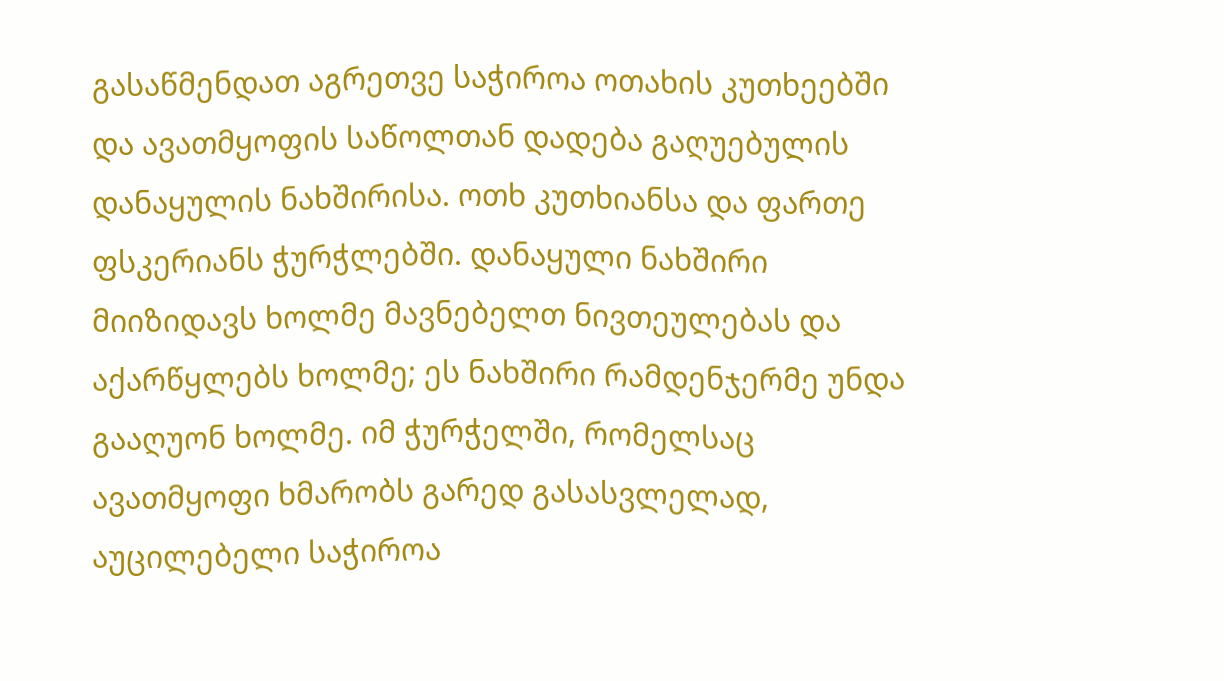გასაწმენდათ აგრეთვე საჭიროა ოთახის კუთხეებში და ავათმყოფის საწოლთან დადება გაღუებულის დანაყულის ნახშირისა. ოთხ კუთხიანსა და ფართე ფსკერიანს ჭურჭლებში. დანაყული ნახშირი მიიზიდავს ხოლმე მავნებელთ ნივთეულებას და აქარწყლებს ხოლმე; ეს ნახშირი რამდენჯერმე უნდა გააღუონ ხოლმე. იმ ჭურჭელში, რომელსაც ავათმყოფი ხმარობს გარედ გასასვლელად, აუცილებელი საჭიროა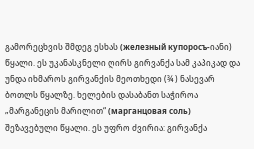გამორეცხვის შმდეგ ესხას (железный купоросъ-იანი) წყალი. ეს უკანასკნელი ღირს გირვანქა სამ კაპიკად და უნდა იხმაროს გირვანქის მეოთხედი (¾ ) ნასევარ ბოთლს წყალზე. ხელების დასაბანთ საჭიროა „მარგანეცის მარილით“ (марганцовая соль) შეზავებული წყალი. ეს უფრო ძვირია: გირვანქა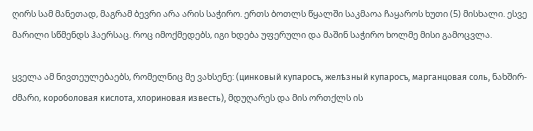ღირს სამ მანეთად, მაგრამ ბევრი არა არის საჭირო. ერთს ბოთლს წყალში საკმაოა ჩაყაროს ხუთი (5) მისხალი. ესვე მარილი სწმენდს ჰაერსაც. როც იმოქმედებს, იგი ხდება უფერული და მაშინ საჭირო ხოლმე მისი გამოცვლა.

ყველა ამ ნივთეულებაებს, რომელნიც მე ვახსენე: (цинковый купаросъ, желѣзный купаросъ, марганцовая соль, ნახშირ-ძმარი, короболовая кислота, хлориновая известь), მდუღარეს და მის ორთქლს ის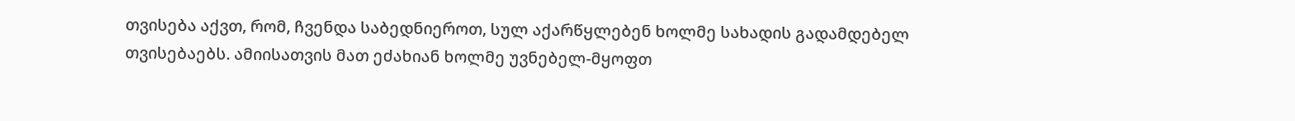თვისება აქვთ, რომ, ჩვენდა საბედნიეროთ, სულ აქარწყლებენ ხოლმე სახადის გადამდებელ თვისებაებს. ამიისათვის მათ ეძახიან ხოლმე უვნებელ-მყოფთ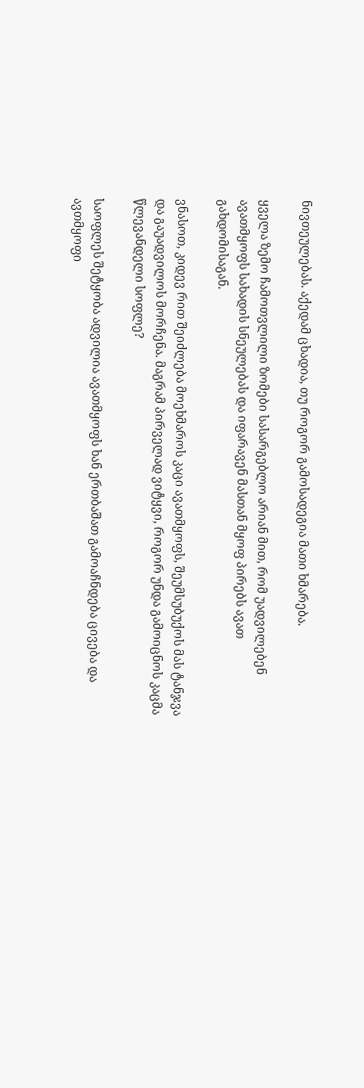ნივთეულებას. აქედამ ცხადია, თუ როგორ გამოსადეგია მათი ხმარება.

ყველა ზემო ჩამოთვლილი ზომები სასარგებლო არიან მით, რომ უადვილებენ ავათმყოფს სახადის სნეულებას და იფარავენ მასთან მყოფ პირებს ავათ გახდომისაგან.

ვნასოთ, კიდევ რით შეიძლება მოეხმაროს კაცი ავათმყოფს, შეუმსუბუქოს მას ტანჯვა და გაუადვილოს მორჩენა. მაგრამ პირველად ვიტყვი, როგორ უნდა გამოიცნოს კაცმა წლევანდელი სოფლე?

საოფლეს შეტყობა ადვილია ავათმყოფს ხან ერთბაშათ გამოაჩნდება ცივება და ავთმყოფი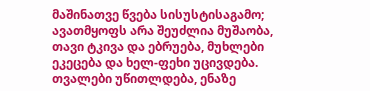მაშინათვე წვება სისუსტისაგამო; ავათმყოფს არა შეუძლია მუშაობა, თავი ტკივა და ებრუება, მუხლები ეკეცება და ხელ-ფეხი უცივდება. თვალები უწითლდება, ენაზე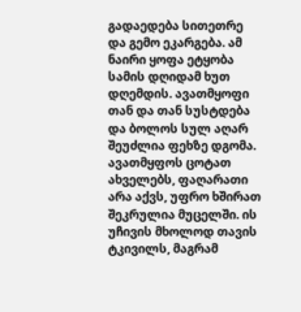გადაედება სითეთრე და გემო ეკარგება. ამ ნაირი ყოფა ეტყობა სამის დღიდამ ხუთ დღემდის. ავათმყოფი თან და თან სუსტდება და ბოლოს სულ აღარ შეუძლია ფეხზე დგომა. ავათმყფოს ცოტათ ახველებს, ფაღარათი არა აქვს, უფრო ხშირათ შეკრულია მუცელში. ის უჩივის მხოლოდ თავის ტკივილს, მაგრამ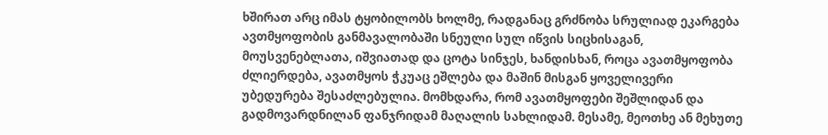ხშირათ არც იმას ტყობილობს ხოლმე, რადგანაც გრძნობა სრულიად ეკარგება ავთმყოფობის განმავალობაში სნეული სულ იწვის სიცხისაგან, მოუსვენებლათა, იშვიათად და ცოტა სინჯეს, ხანდისხან, როცა ავათმყოფობა ძლიერდება, ავათმყოს ჭკუაც ეშლება და მაშინ მისგან ყოველივერი უბედურება შესაძლებულია. მომხდარა, რომ ავათმყოფები შეშლიდან და გადმოვარდნილან ფანჯრიდამ მაღალის სახლიდამ. მესამე, მეოთხე ან მეხუთე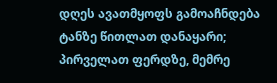დღეს ავათმყოფს გამოაჩნდება ტანზე წითლათ დანაყარი; პირველათ ფერდზე, მემრე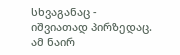სხვაგანაც - იშვიათად პირზედაც. ამ ნაირ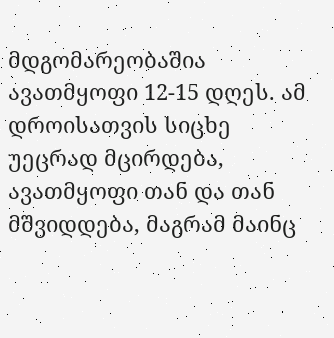მდგომარეობაშია ავათმყოფი 12-15 დღეს. ამ დროისათვის სიცხე უეცრად მცირდება, ავათმყოფი თან და თან მშვიდდება, მაგრამ მაინც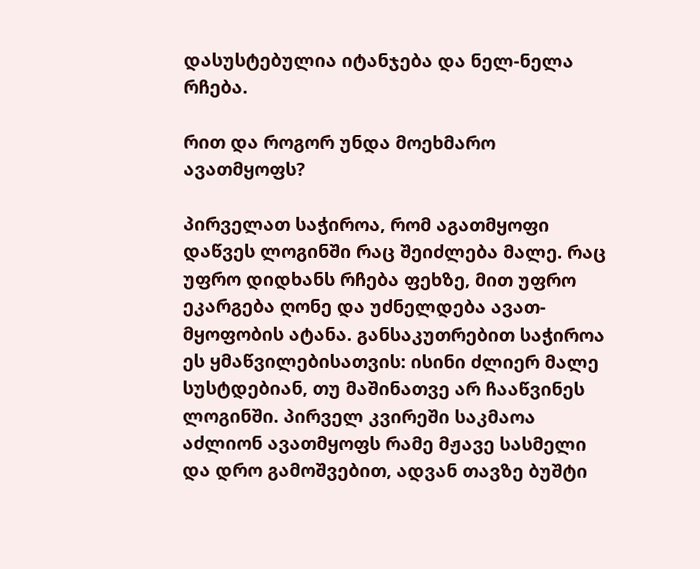დასუსტებულია იტანჯება და ნელ-ნელა რჩება.

რით და როგორ უნდა მოეხმარო ავათმყოფს?

პირველათ საჭიროა, რომ აგათმყოფი დაწვეს ლოგინში რაც შეიძლება მალე. რაც უფრო დიდხანს რჩება ფეხზე, მით უფრო ეკარგება ღონე და უძნელდება ავათ-მყოფობის ატანა. განსაკუთრებით საჭიროა ეს ყმაწვილებისათვის: ისინი ძლიერ მალე სუსტდებიან, თუ მაშინათვე არ ჩააწვინეს ლოგინში. პირველ კვირეში საკმაოა აძლიონ ავათმყოფს რამე მჟავე სასმელი და დრო გამოშვებით, ადვან თავზე ბუშტი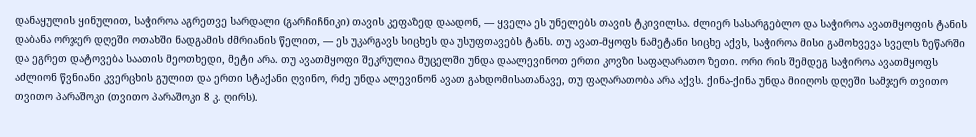დანაყულის ყინულით, საჭიროა აგრეთვე სარდალი (გარჩიჩნიკი) თავის კეფაზედ დაადონ, — ყველა ეს უნელებს თავის ტკივილსა. ძლიერ სასარგებლო და საჭიროა ავათმყოფის ტანის დაბანა ორჯერ დღეში ოთახში ნადგამის ძმრიანის წელით, — ეს უკარგავს სიცხეს და უსუფთავებს ტანს. თუ ავათ-მყოფს ნამეტანი სიცხე აქვს, საჭიროა მისი გამოხვევა სველს ზეწარში და ეგრეთ დატოვება საათის მეოთხედი, მეტი არა. თუ ავათმყოფი შეკრულია მუცელში უნდა დაალევინოთ ერთი კოვზი საფაღარათო ზეთი. ორი რის შემდეგ საჭიროა ავათმყოფს აძლიონ წვნიანი კვერცხის გულით და ერთი სტაქანი ღვინო, რძე უნდა ალევინონ ავათ გახდომისათანავე, თუ ფაღარათობა არა აქვს. ქინა-ქინა უნდა მიიღოს დღეში სამჯერ თვითო თვითო პარაშოკი (თვითო პარაშოკი 8 კ. ღირს).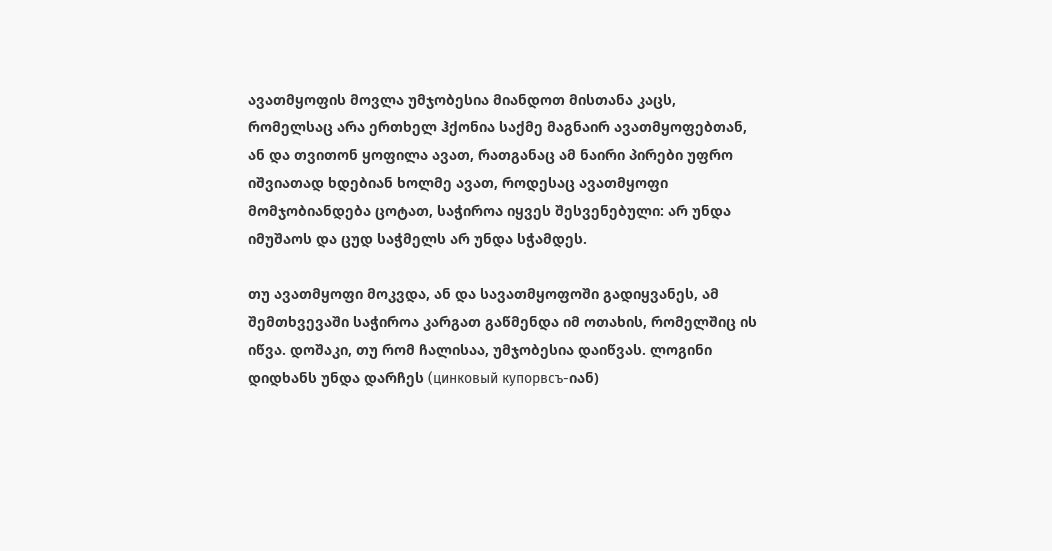ავათმყოფის მოვლა უმჯობესია მიანდოთ მისთანა კაცს, რომელსაც არა ერთხელ ჰქონია საქმე მაგნაირ ავათმყოფებთან, ან და თვითონ ყოფილა ავათ, რათგანაც ამ ნაირი პირები უფრო იშვიათად ხდებიან ხოლმე ავათ, როდესაც ავათმყოფი მომჯობიანდება ცოტათ, საჭიროა იყვეს შესვენებული: არ უნდა იმუშაოს და ცუდ საჭმელს არ უნდა სჭამდეს.

თუ ავათმყოფი მოკვდა, ან და სავათმყოფოში გადიყვანეს, ამ შემთხვევაში საჭიროა კარგათ გაწმენდა იმ ოთახის, რომელშიც ის იწვა. დოშაკი, თუ რომ ჩალისაა, უმჯობესია დაიწვას. ლოგინი დიდხანს უნდა დარჩეს (цинковый купорвсъ-იან)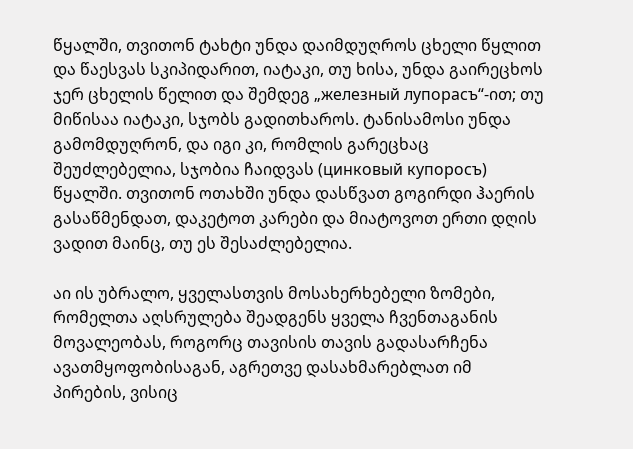წყალში, თვითონ ტახტი უნდა დაიმდუღროს ცხელი წყლით და წაესვას სკიპიდარით, იატაკი, თუ ხისა, უნდა გაირეცხოს ჯერ ცხელის წელით და შემდეგ „железный лупорасъ“-ით; თუ მიწისაა იატაკი, სჯობს გადითხაროს. ტანისამოსი უნდა გამომდუღრონ, და იგი კი, რომლის გარეცხაც შეუძლებელია, სჯობია ჩაიდვას (цинковый купоросъ) წყალში. თვითონ ოთახში უნდა დასწვათ გოგირდი ჰაერის გასაწმენდათ, დაკეტოთ კარები და მიატოვოთ ერთი დღის ვადით მაინც, თუ ეს შესაძლებელია.

აი ის უბრალო, ყველასთვის მოსახერხებელი ზომები, რომელთა აღსრულება შეადგენს ყველა ჩვენთაგანის მოვალეობას, როგორც თავისის თავის გადასარჩენა ავათმყოფობისაგან, აგრეთვე დასახმარებლათ იმ პირების, ვისიც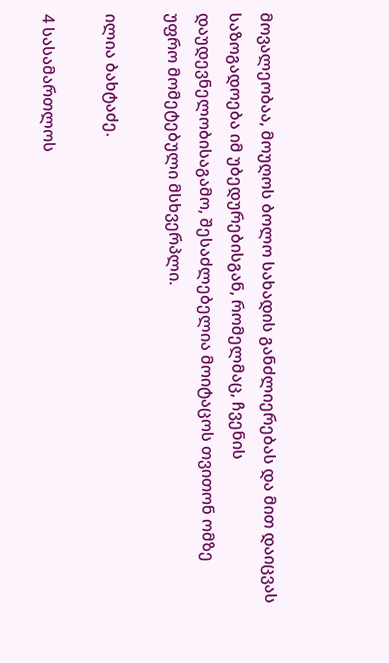მოვალეობაა, მოუღოს ბოლო სახადის განძლიერებას და მით დაიცვას საზოგადოება იმ უბედურებისგან, რომელმაც, ჩვენის დაუდევნელობისაგამო, შესაძლებელია მოიტაცოს თვითონ ომზე უფრო მომეტებული მსხვერპლი.

ილია ბახტაძე.

4 სასამართლოს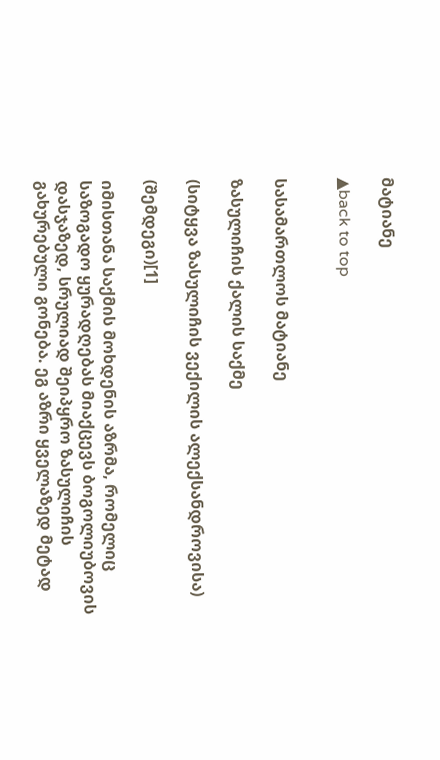მატიანე

▲back to top


სასამართლოს მატიანე

ზასულიჩის ქალის საქმე

(სიტყვა ზასულიჩის ვექილის ალექსანდროვისა)

(შემდეგი)[1]

იმისთანა საქმის მოხდენის აზრმა, რომელიც საზოგადო ყურადღებას მიაქცევს ბოგოლიუბოვის დასჯაზედ, სრულიად შეიპყრო ზასულიჩის გახურებული გონება. ეგ აზრი ყველაზედ მეტად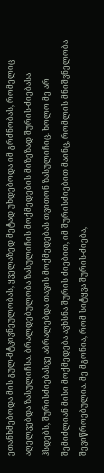ეთანხმებოდა მის გულ-მტკივნეულობას, ყველაზედ მეტად უხდებოდა იმ გრძნობას, რომელიც აღელვებდა ზასულიჩსა. ბრალდებულობა ზასულიჩის მოქმედების მიზეზად შურის-ძიებასა ჰსდებს, შურისძიებასვე აბრალებდა თავის მოქმედებას თვითონ ზასულიჩიც. ხოლო მე არ შემიძლიან მისი მოქმედება ავხსნა შურის ძიებით, იმ შურისძიებით მაინც, რომლის მნიშვნელობა შევიწროებულია. მე მგონია, რომ სიტყვა შურის-ძიება,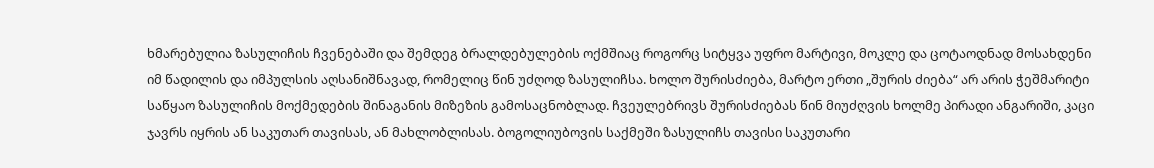ხმარებულია ზასულიჩის ჩვენებაში და შემდეგ ბრალდებულების ოქმშიაც როგორც სიტყვა უფრო მარტივი, მოკლე და ცოტაოდნად მოსახდენი იმ წადილის და იმპულსის აღსანიშნავად, რომელიც წინ უძღოდ ზასულიჩსა. ხოლო შურისძიება, მარტო ერთი „შურის ძიება“ არ არის ჭეშმარიტი საწყაო ზასულიჩის მოქმედების შინაგანის მიზეზის გამოსაცნობლად. ჩვეულებრივს შურისძიებას წინ მიუძღვის ხოლმე პირადი ანგარიში, კაცი ჯავრს იყრის ან საკუთარ თავისას, ან მახლობლისას. ბოგოლიუბოვის საქმეში ზასულიჩს თავისი საკუთარი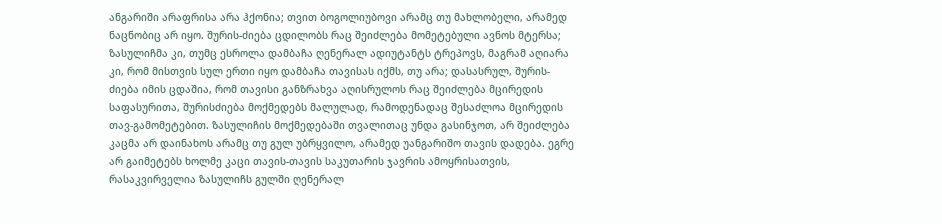ანგარიში არაფრისა არა ჰქონია; თვით ბოგოლიუბოვი არამც თუ მახლობელი, არამედ ნაცნობიც არ იყო. შურის-ძიება ცდილობს რაც შეიძლება მომეტებული ავნოს მტერსა; ზასულიჩმა კი, თუმც ესროლა დამბაჩა ღენერალ ადიუტანტს ტრეპოვს, მაგრამ აღიარა კი, რომ მისთვის სულ ერთი იყო დამბაჩა თავისას იქმს, თუ არა; დასასრულ, შურის-ძიება იმის ცდაშია, რომ თავისი განზრახვა აღისრულოს რაც შეიძლება მცირედის საფასურითა, შურისძიება მოქმედებს მალულად, რამოდენადაც შესაძლოა მცირედის თავ-გამომეტებით. ზასულიჩის მოქმედებაში თვალითაც უნდა გასინჯოთ, არ შეიძლება კაცმა არ დაინახოს არამც თუ გულ უბრყვილო, არამედ უანგარიშო თავის დადება. ეგრე არ გაიმეტებს ხოლმე კაცი თავის-თავის საკუთარის ჯავრის ამოყრისათვის, რასაკვირველია ზასულიჩს გულში ღენერალ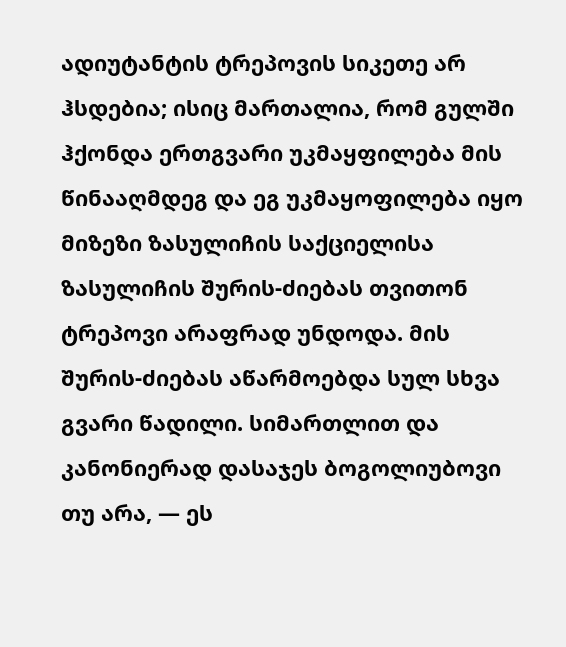ადიუტანტის ტრეპოვის სიკეთე არ ჰსდებია; ისიც მართალია, რომ გულში ჰქონდა ერთგვარი უკმაყფილება მის წინააღმდეგ და ეგ უკმაყოფილება იყო მიზეზი ზასულიჩის საქციელისა ზასულიჩის შურის-ძიებას თვითონ ტრეპოვი არაფრად უნდოდა. მის შურის-ძიებას აწარმოებდა სულ სხვა გვარი წადილი. სიმართლით და კანონიერად დასაჯეს ბოგოლიუბოვი თუ არა, — ეს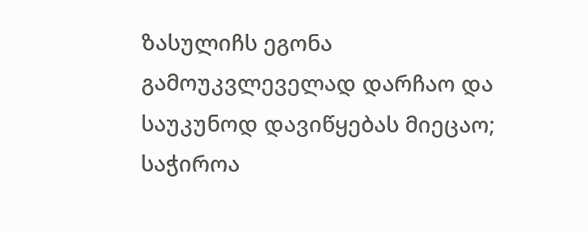ზასულიჩს ეგონა გამოუკვლეველად დარჩაო და საუკუნოდ დავიწყებას მიეცაო; საჭიროა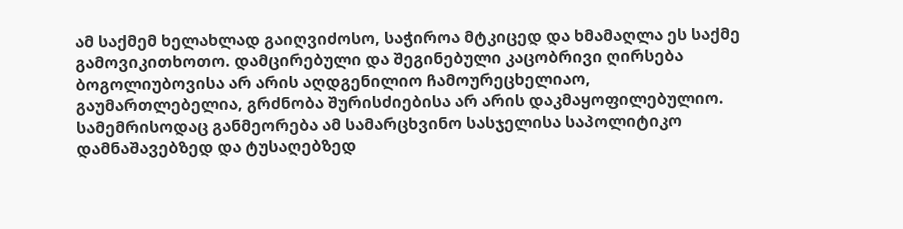ამ საქმემ ხელახლად გაიღვიძოსო, საჭიროა მტკიცედ და ხმამაღლა ეს საქმე გამოვიკითხოთო. დამცირებული და შეგინებული კაცობრივი ღირსება ბოგოლიუბოვისა არ არის აღდგენილიო ჩამოურეცხელიაო, გაუმართლებელია, გრძნობა შურისძიებისა არ არის დაკმაყოფილებულიო. სამემრისოდაც განმეორება ამ სამარცხვინო სასჯელისა საპოლიტიკო დამნაშავებზედ და ტუსაღებზედ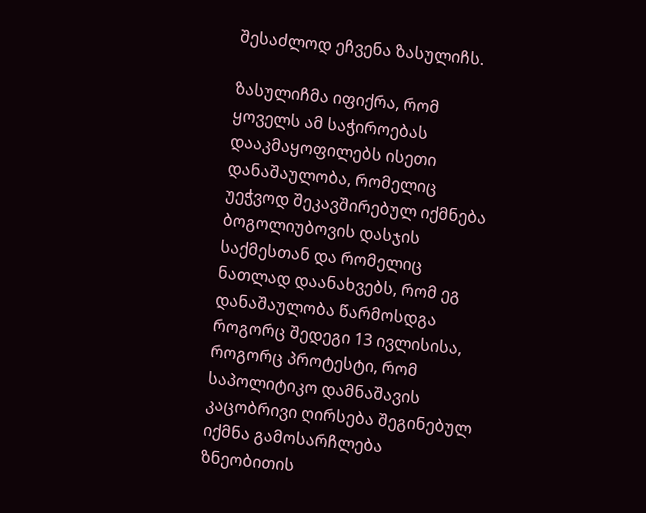შესაძლოდ ეჩვენა ზასულიჩს.

ზასულიჩმა იფიქრა, რომ ყოველს ამ საჭიროებას დააკმაყოფილებს ისეთი დანაშაულობა, რომელიც უეჭვოდ შეკავშირებულ იქმნება ბოგოლიუბოვის დასჯის საქმესთან და რომელიც ნათლად დაანახვებს, რომ ეგ დანაშაულობა წარმოსდგა როგორც შედეგი 13 ივლისისა, როგორც პროტესტი, რომ საპოლიტიკო დამნაშავის კაცობრივი ღირსება შეგინებულ იქმნა გამოსარჩლება ზნეობითის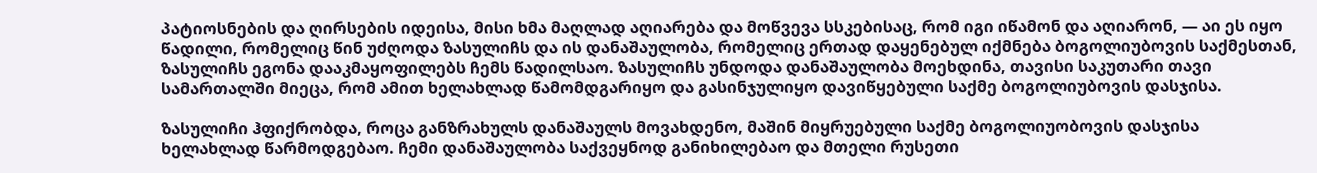პატიოსნების და ღირსების იდეისა, მისი ხმა მაღლად აღიარება და მოწვევა სსკებისაც, რომ იგი იწამონ და აღიარონ, — აი ეს იყო წადილი, რომელიც წინ უძღოდა ზასულიჩს და ის დანაშაულობა, რომელიც ერთად დაყენებულ იქმნება ბოგოლიუბოვის საქმესთან, ზასულიჩს ეგონა დააკმაყოფილებს ჩემს წადილსაო. ზასულიჩს უნდოდა დანაშაულობა მოეხდინა, თავისი საკუთარი თავი სამართალში მიეცა, რომ ამით ხელახლად წამომდგარიყო და გასინჯულიყო დავიწყებული საქმე ბოგოლიუბოვის დასჯისა.

ზასულიჩი ჰფიქრობდა, როცა განზრახულს დანაშაულს მოვახდენო, მაშინ მიყრუებული საქმე ბოგოლიუობოვის დასჯისა ხელახლად წარმოდგებაო. ჩემი დანაშაულობა საქვეყნოდ განიხილებაო და მთელი რუსეთი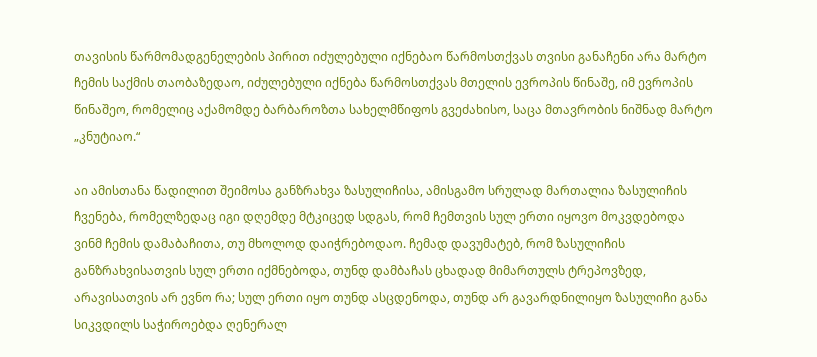თავისის წარმომადგენელების პირით იძულებული იქნებაო წარმოსთქვას თვისი განაჩენი არა მარტო ჩემის საქმის თაობაზედაო, იძულებული იქნება წარმოსთქვას მთელის ევროპის წინაშე, იმ ევროპის წინაშეო, რომელიც აქამომდე ბარბაროზთა სახელმწიფოს გვეძახისო, საცა მთავრობის ნიშნად მარტო „კნუტიაო.“

აი ამისთანა წადილით შეიმოსა განზრახვა ზასულიჩისა, ამისგამო სრულად მართალია ზასულიჩის ჩვენება, რომელზედაც იგი დღემდე მტკიცედ სდგას, რომ ჩემთვის სულ ერთი იყოვო მოკვდებოდა ვინმ ჩემის დამაბაჩითა, თუ მხოლოდ დაიჭრებოდაო. ჩემად დავუმატებ, რომ ზასულიჩის განზრახვისათვის სულ ერთი იქმნებოდა, თუნდ დამბაჩას ცხადად მიმართულს ტრეპოვზედ, არავისათვის არ ევნო რა; სულ ერთი იყო თუნდ ასცდენოდა, თუნდ არ გავარდნილიყო ზასულიჩი განა სიკვდილს საჭიროებდა ღენერალ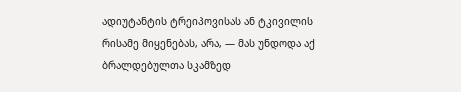ადიუტანტის ტრეიპოვისას ან ტკივილის რისამე მიყენებას, არა, — მას უნდოდა აქ ბრალდებულთა სკამზედ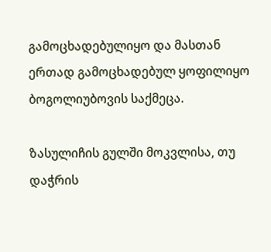გამოცხადებულიყო და მასთან ერთად გამოცხადებულ ყოფილიყო ბოგოლიუბოვის საქმეცა.

ზასულიჩის გულში მოკვლისა, თუ დაჭრის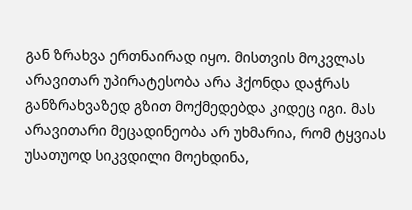გან ზრახვა ერთნაირად იყო. მისთვის მოკვლას არავითარ უპირატესობა არა ჰქონდა დაჭრას განზრახვაზედ გზით მოქმედებდა კიდეც იგი. მას არავითარი მეცადინეობა არ უხმარია, რომ ტყვიას უსათუოდ სიკვდილი მოეხდინა,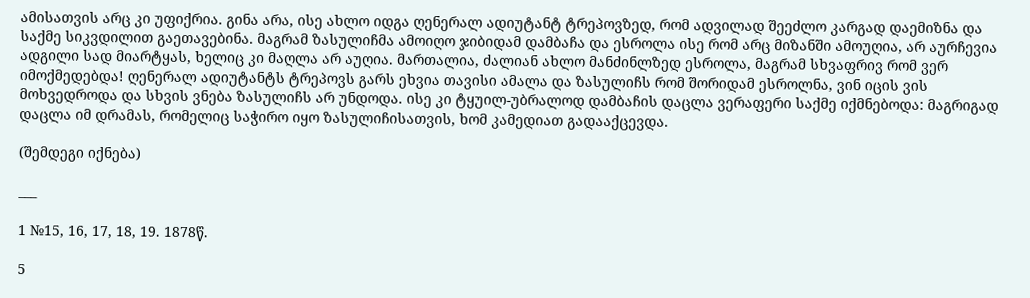ამისათვის არც კი უფიქრია. გინა არა, ისე ახლო იდგა ღენერალ ადიუტანტ ტრეპოვზედ, რომ ადვილად შეეძლო კარგად დაემიზნა და საქმე სიკვდილით გაეთავებინა. მაგრამ ზასულიჩმა ამოიღო ჯიბიდამ დამბაჩა და ესროლა ისე რომ არც მიზანში ამოუღია, არ აურჩევია ადგილი სად მიარტყას, ხელიც კი მაღლა არ აუღია. მართალია, ძალიან ახლო მანძინლზედ ესროლა, მაგრამ სხვაფრივ რომ ვერ იმოქმედებდა! ღენერალ ადიუტანტს ტრეპოვს გარს ეხვია თავისი ამალა და ზასულიჩს რომ შორიდამ ესროლნა, ვინ იცის ვის მოხვედროდა და სხვის ვნება ზასულიჩს არ უნდოდა. ისე კი ტყუილ-უბრალოდ დამბაჩის დაცლა ვერაფერი საქმე იქმნებოდა: მაგრიგად დაცლა იმ დრამას, რომელიც საჭირო იყო ზასულიჩისათვის, ხომ კამედიათ გადააქცევდა.

(შემდეგი იქნება)

___

1 №15, 16, 17, 18, 19. 1878წ.

5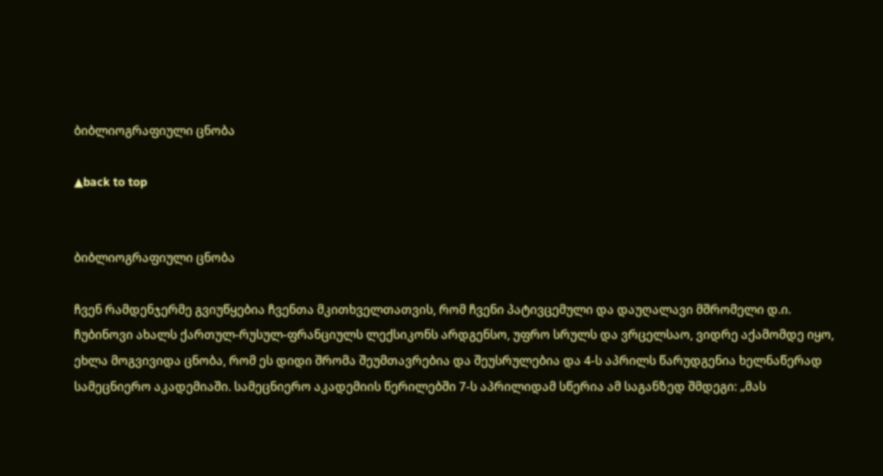ბიბლიოგრაფიული ცნობა

▲back to top


ბიბლიოგრაფიული ცნობა

ჩვენ რამდენჯერმე გვიუწყებია ჩვენთა მკითხველთათვის, რომ ჩვენი პატივცემული და დაუღალავი მშრომელი დ.ი. ჩუბინოვი ახალს ქართულ-რუსულ-ფრანციულს ლექსიკონს არდგენსო, უფრო სრულს და ვრცელსაო, ვიდრე აქამომდე იყო, ეხლა მოგვივიდა ცნობა, რომ ეს დიდი შრომა შეუმთავრებია და შეუსრულებია და 4-ს აპრილს წარუდგენია ხელნაწერად სამეცნიერო აკადემიაში. სამეცნიერო აკადემიის წერილებში 7-ს აპრილიდამ სწერია ამ საგანზედ შმდეგი: „მას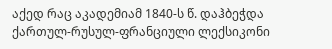აქედ რაც აკადემიამ 1840-ს წ. დაჰბეჭდა ქართულ-რუსულ-ფრანციული ლექსიკონი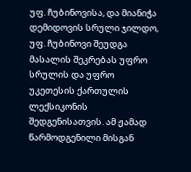უფ. ჩუბინოვისა, და მიანიჭა დემიდოვის სრული ჯილდო, უფ. ჩუბინოვი შეუდგა მასალის შეკრებას უფრო სრულის და უფრო უკეთესის ქართულის ლექსიკონის შედგენისათვის. ამ ჟამად წარმოდგენილი მისგან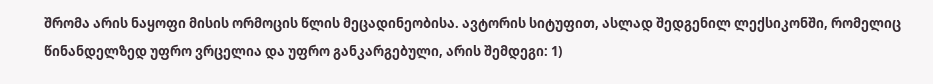შრომა არის ნაყოფი მისის ორმოცის წლის მეცადინეობისა. ავტორის სიტუფით, ასლად შედგენილ ლექსიკონში, რომელიც წინანდელზედ უფრო ვრცელია და უფრო განკარგებული, არის შემდეგი: 1)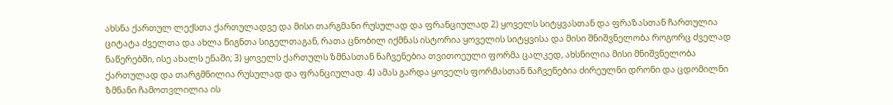ახსნა ქართულ ლექსთა ქართულადვე და მისი თარგმანი რუსულად და ფრანციულად 2) ყოველს სიტყვასთან და ფრაზასთან ჩართულია ციტატა ძველთა და ახლა წიგნთა სიგელთაგან, რათა ცნობილ იქმნას ისტორია ყოველის სიტყვისა და მისი შნიშვნელობა როგორც ძველად ნაწერებში, ისე ახალს ენაში; 3) ყოველს ქართულს ზმნასთან ნაჩვენებია თვითოეული ფორმა ცალკედ, ახსნილია მისი მნიშვნელობა ქართულად და თარგმნილია რუსულად და ფრანციულად. 4) ამას გარდა ყოველს ფორმასთან ნაჩვენებია ძირეულნი დრონი და ცდომილნი ზმნანი ჩამოთვლილია ის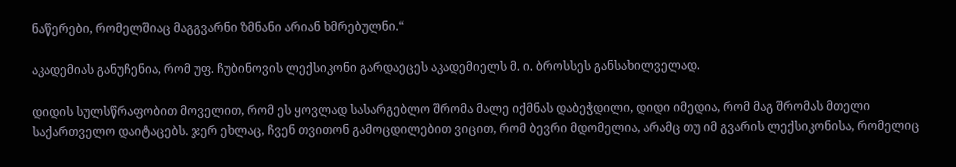ნაწერები, რომელშიაც მაგგვარნი ზმნანი არიან ხმრებულნი.“

აკადემიას განუჩენია, რომ უფ. ჩუბინოვის ლექსიკონი გარდაეცეს აკადემიელს მ. ი. ბროსსეს განსახილველად.

დიდის სულსწრაფობით მოველით, რომ ეს ყოვლად სასარგებლო შრომა მალე იქმნას დაბეჭდილი, დიდი იმედია, რომ მაგ შრომას მთელი საქართველო დაიტაცებს. ჯერ ეხლაც, ჩვენ თვითონ გამოცდილებით ვიცით, რომ ბევრი მდომელია, არამც თუ იმ გვარის ლექსიკონისა, რომელიც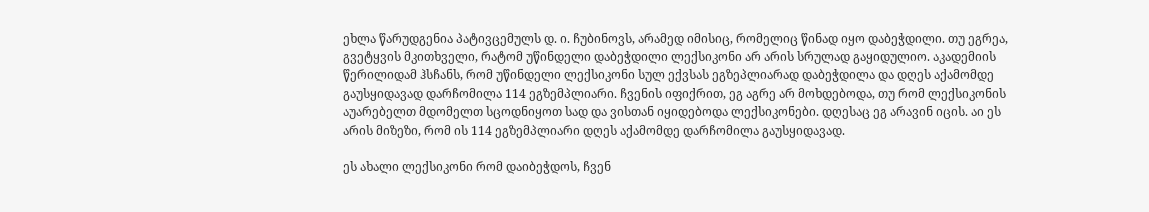ეხლა წარუდგენია პატივცემულს დ. ი. ჩუბინოვს, არამედ იმისიც, რომელიც წინად იყო დაბეჭდილი. თუ ეგრეა, გვეტყვის მკითხველი, რატომ უწინდელი დაბეჭდილი ლექსიკონი არ არის სრულად გაყიდულიო. აკადემიის წერილიდამ ჰსჩანს, რომ უწინდელი ლექსიკონი სულ ექვსას ეგზეპლიარად დაბეჭდილა და დღეს აქამომდე გაუსყიდავად დარჩომილა 114 ეგზემპლიარი. ჩვენის იფიქრით, ეგ აგრე არ მოხდებოდა, თუ რომ ლექსიკონის აუარებელთ მდომელთ სცოდნიყოთ სად და ვისთან იყიდებოდა ლექსიკონები. დღესაც ეგ არავინ იცის. აი ეს არის მიზეზი, რომ ის 114 ეგზემპლიარი დღეს აქამომდე დარჩომილა გაუსყიდავად.

ეს ახალი ლექსიკონი რომ დაიბეჭდოს, ჩვენ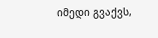იმედი გვაქვს,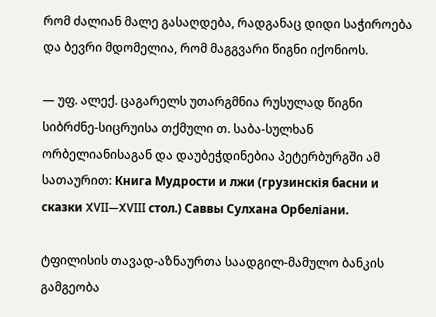რომ ძალიან მალე გასაღდება, რადგანაც დიდი საჭიროება და ბევრი მდომელია, რომ მაგგვარი წიგნი იქონიოს.

— უფ. ალექ. ცაგარელს უთარგმნია რუსულად წიგნი სიბრძნე-სიცრუისა თქმული თ. საბა-სულხან ორბელიანისაგან და დაუბეჭდინებია პეტერბურგში ამ სათაურით: Книга Мудрости и лжи (грузинскія басни и сказки XVII—XVIII стол.) Саввы Сулхана Opбеліани.

ტფილისის თავად-აზნაურთა საადგილ-მამულო ბანკის გამგეობა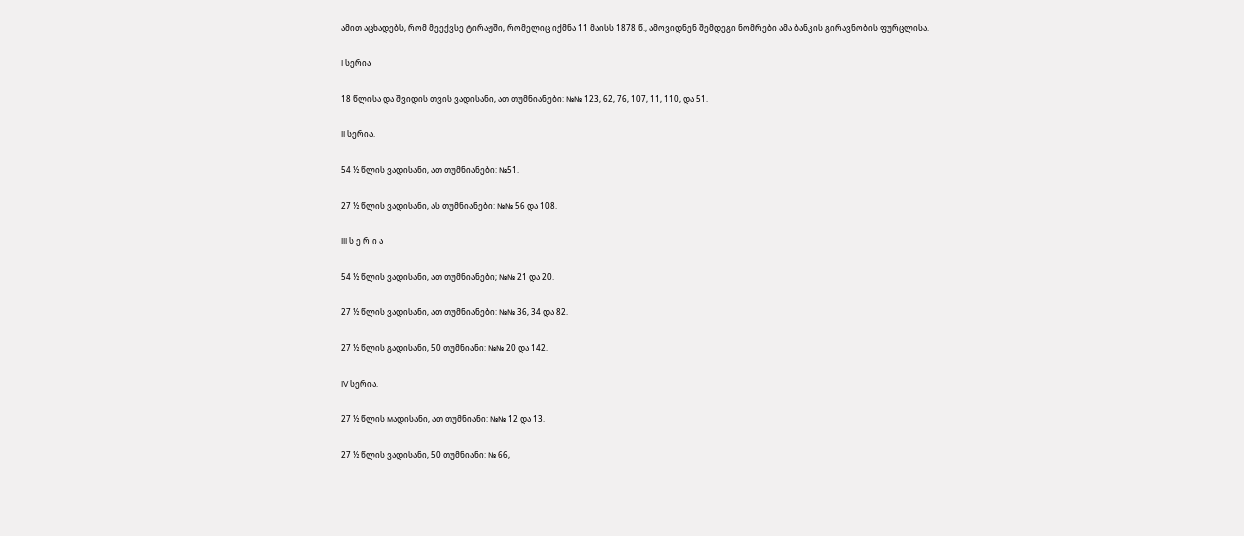ამით აცხადებს, რომ მეექვსე ტირაჟში, რომელიც იქმნა 11 მაისს 1878 წ., ამოვიდნენ შემდეგი ნომრები ამა ბანკის გირავნობის ფურცლისა.

I სერია

18 წლისა და შვიდის თვის ვადისანი, ათ თუმნიანები: №№ 123, 62, 76, 107, 11, 110, და 51.

II სერია.

54 ½ წლის ვადისანი, ათ თუმნიანები: №51.

27 ½ წლის ვადისანი, ას თუმნიანები: №№ 56 და 108.

III ს ე რ ი ა

54 ½ წლის ვადისანი, ათ თუმნიანები; №№ 21 და 20.

27 ½ წლის ვადისანი, ათ თუმნიანები: №№ 36, 34 და 82.

27 ½ წლის გადისანი, 50 თუმნიანი: №№ 20 და 142.

IV სერია.

27 ½ წლის мადისანი, ათ თუმნიანი: №№ 12 და 13.

27 ½ წლის ვადისანი, 50 თუმნიანი: № 66,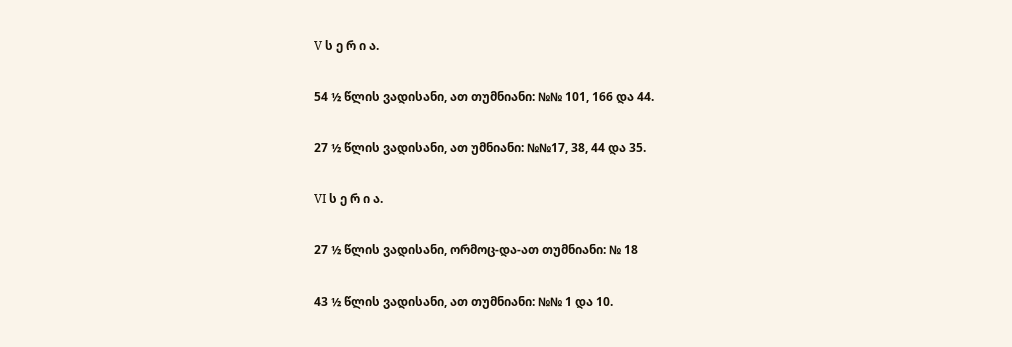V ს ე რ ი ა.

54 ½ წლის ვადისანი, ათ თუმნიანი: №№ 101, 166 და 44.

27 ½ წლის ვადისანი, ათ უმნიანი: №№17, 38, 44 და 35.

VI ს ე რ ი ა.

27 ½ წლის ვადისანი, ორმოც-და-ათ თუმნიანი: № 18

43 ½ წლის ვადისანი, ათ თუმნიანი: №№ 1 და 10.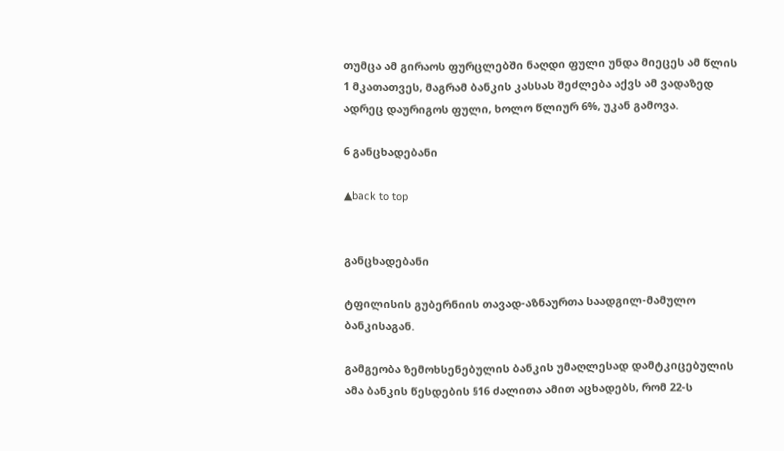თუმცა ამ გირაოს ფურცლებში ნაღდი ფული უნდა მიეცეს ამ წლის 1 მკათათვეს, მაგრამ ბანკის კასსას შეძლება აქვს ამ ვადაზედ ადრეც დაურიგოს ფული, ხოლო წლიურ 6%, უკან გამოვა.

6 განცხადებანი

▲back to top


განცხადებანი

ტფილისის გუბერნიის თავად-აზნაურთა საადგილ-მამულო ბანკისაგან.

გამგეობა ზემოხსენებულის ბანკის უმაღლესად დამტკიცებულის ამა ბანკის წესდების §16 ძალითა ამით აცხადებს, რომ 22-ს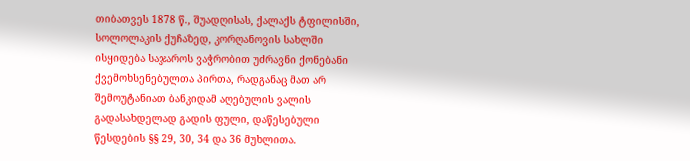თიბათვეს 1878 წ., შუადღისას, ქალაქს ტფილისში, სოლოლაკის ქუჩაზედ, კორღანოვის სახლში ისყიდება საჯაროს ვაჭრობით უძრავნი ქონებანი ქვემოხსენებულთა პირთა, რადგანაც მათ არ შემოუტანიათ ბანკიდამ აღებულის ვალის გადასახდელად გადის ფული, დაწესებული წესდების §§ 29, 30, 34 და 36 მუხლითა.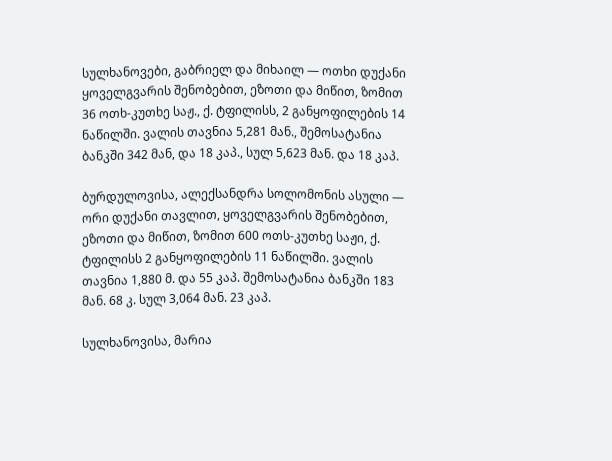სულხანოვები, გაბრიელ და მიხაილ — ოთხი დუქანი ყოველგვარის შენობებით, ეზოთი და მიწით, ზომით 36 ოთხ-კუთხე საჟ., ქ. ტფილისს, 2 განყოფილების 14 ნაწილში. ვალის თავნია 5,281 მან., შემოსატანია ბანკში 342 მან, და 18 კაპ., სულ 5,623 მან. და 18 კაპ.

ბურდულოვისა, ალექსანდრა სოლომონის ასული — ორი დუქანი თავლით, ყოველგვარის შენობებით, ეზოთი და მიწით, ზომით 600 ოთს-კუთხე საჟი, ქ. ტფილისს 2 განყოფილების 11 ნაწილში. ვალის თავნია 1,880 მ. და 55 კაპ. შემოსატანია ბანკში 183 მან. 68 კ. სულ 3,064 მან. 23 კაპ.

სულხანოვისა, მარია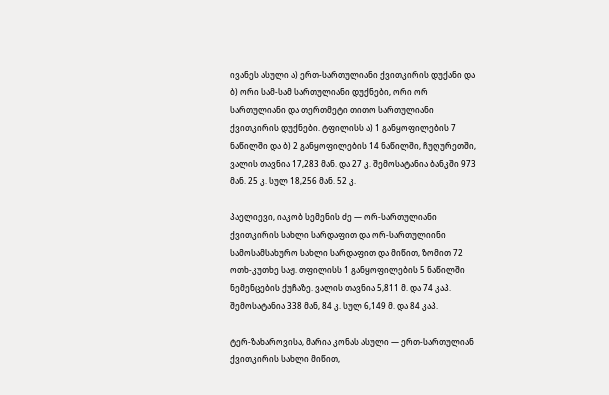ივანეს ასული ა) ერთ-სართულიანი ქვითკირის დუქანი და ბ) ორი სამ-სამ სართულიანი დუქნები, ორი ორ სართულიანი და თერთმეტი თითო სართულიანი ქვითკირის დუქნები. ტფილისს ა) 1 განყოფილების 7 ნაწილში და ბ) 2 განყოფილების 14 ნაწილში, ჩუღურეთში, ვალის თავნია 17,283 მან. და 27 კ. შემოსატანია ბანკში 973 მან. 25 კ. სულ 18,256 მან. 52 კ.

პაელიევი, იაკობ სემენის ძე — ორ-სართულიანი ქვითკირის სახლი სარდაფით და ორ-სართულიინი სამოსამსახურო სახლი სარდაფით და მიწით, ზომით 72 ოთხ-კუთხე საჟ. თფილისს 1 განყოფილების 5 ნაწილში ნემენცების ქუჩაზე. ვალის თავნია 5,811 მ. და 74 კაპ. შემოსატანია 338 მან, 84 კ. სულ 6,149 მ. და 84 კაპ.

ტერ-ზახაროვისა, მარია კონას ასული — ერთ-სართულიან ქვითკირის სახლი მიწით,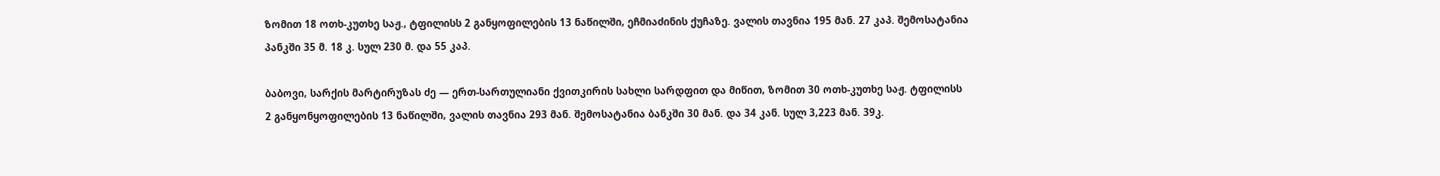ზომით 18 ოთხ-კუთხე საჟ., ტფილისს 2 განყოფილების 13 ნაწილში, ეჩმიაძინის ქუჩაზე. ვალის თავნია 195 მან. 27 კაპ. შემოსატანია პანკში 35 მ. 18 კ. სულ 230 მ. და 55 კაპ.

ბაბოვი, სარქის მარტირუზას ძე — ერთ-სართულიანი ქვითკირის სახლი სარდფით და მიწით, ზომით 30 ოთხ-კუთხე საჟ. ტფილისს 2 განყონყოფილების 13 ნაწილში, ვალის თავნია 293 მან. შემოსატანია ბანკში 30 მან. და 34 კან. სულ 3,223 მან. 39კ.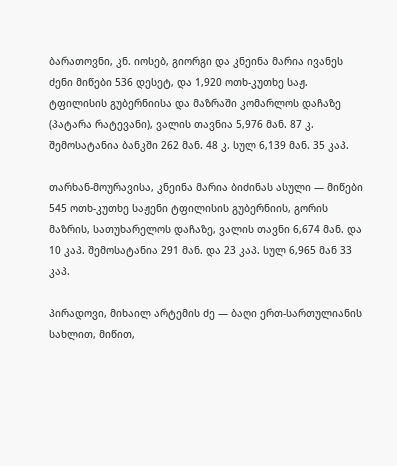ბარათოვნი, კნ. იოსებ, გიორგი და კნეინა მარია ივანეს ძენი მიწები 536 დესეტ, და 1,920 ოთხ-კუთხე საჟ. ტფილისის გუბერნიისა და მაზრაში კომარლოს დაჩაზე (პატარა რატევანი), ვალის თავნია 5,976 მან. 87 კ. შემოსატანია ბანკში 262 მან. 48 კ. სულ 6,139 მან. 35 კაპ.

თარხან-მოურავისა, კნეინა მარია ბიძინას ასული — მიწები 545 ოთხ-კუთხე საჟენი ტფილისის გუბერნიის, გორის მაზრის, სათუხარელოს დაჩაზე, ვალის თავნი 6,674 მან. და 10 კაპ. შემოსატანია 291 მან. და 23 კაპ. სულ 6,965 მან 33 კაპ.

პირადოვი, მიხაილ არტემის ძე — ბაღი ერთ-სართულიანის სახლით, მიწით,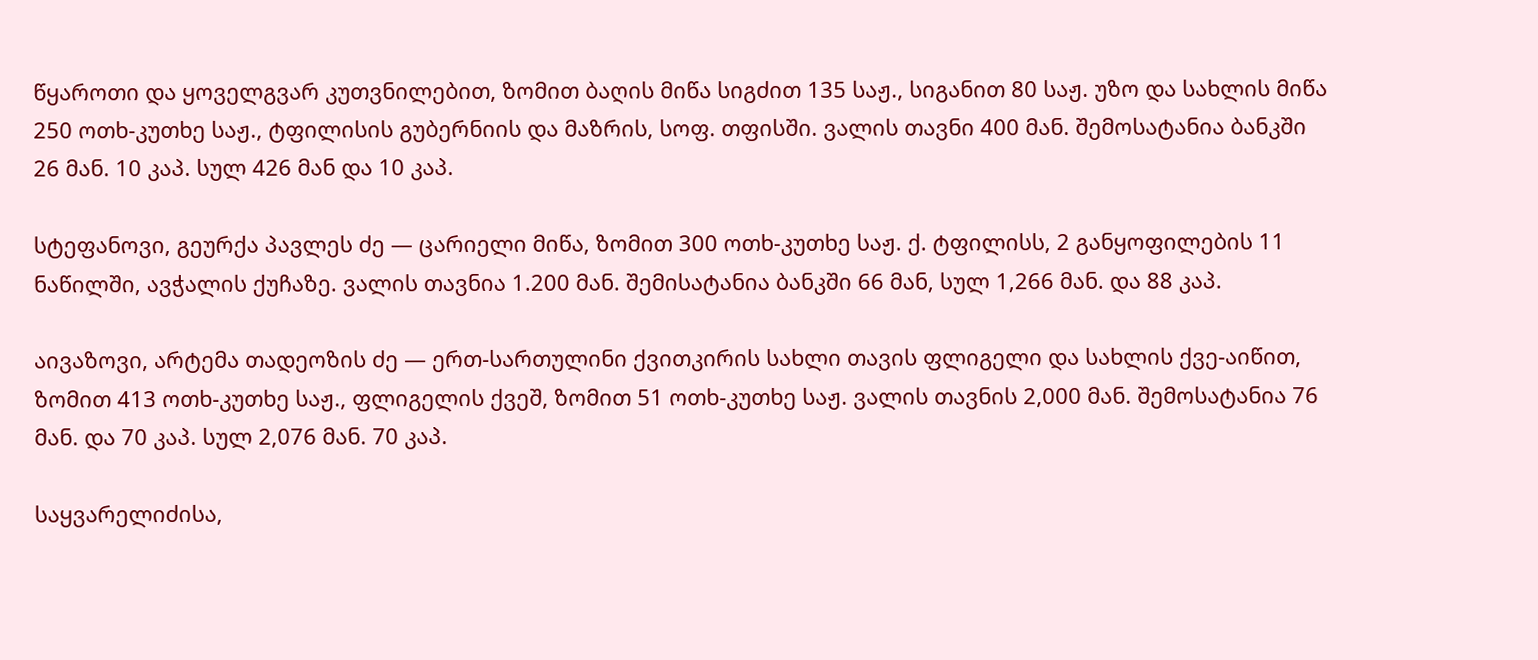წყაროთი და ყოველგვარ კუთვნილებით, ზომით ბაღის მიწა სიგძით 135 საჟ., სიგანით 80 საჟ. უზო და სახლის მიწა 250 ოთხ-კუთხე საჟ., ტფილისის გუბერნიის და მაზრის, სოფ. თფისში. ვალის თავნი 400 მან. შემოსატანია ბანკში 26 მან. 10 კაპ. სულ 426 მან და 10 კაპ.

სტეფანოვი, გეურქა პავლეს ძე — ცარიელი მიწა, ზომით 300 ოთხ-კუთხე საჟ. ქ. ტფილისს, 2 განყოფილების 11 ნაწილში, ავჭალის ქუჩაზე. ვალის თავნია 1.200 მან. შემისატანია ბანკში 66 მან, სულ 1,266 მან. და 88 კაპ.

აივაზოვი, არტემა თადეოზის ძე ― ერთ-სართულინი ქვითკირის სახლი თავის ფლიგელი და სახლის ქვე-აიწით, ზომით 413 ოთხ-კუთხე საჟ., ფლიგელის ქვეშ, ზომით 51 ოთხ-კუთხე საჟ. ვალის თავნის 2,000 მან. შემოსატანია 76 მან. და 70 კაპ. სულ 2,076 მან. 70 კაპ.

საყვარელიძისა,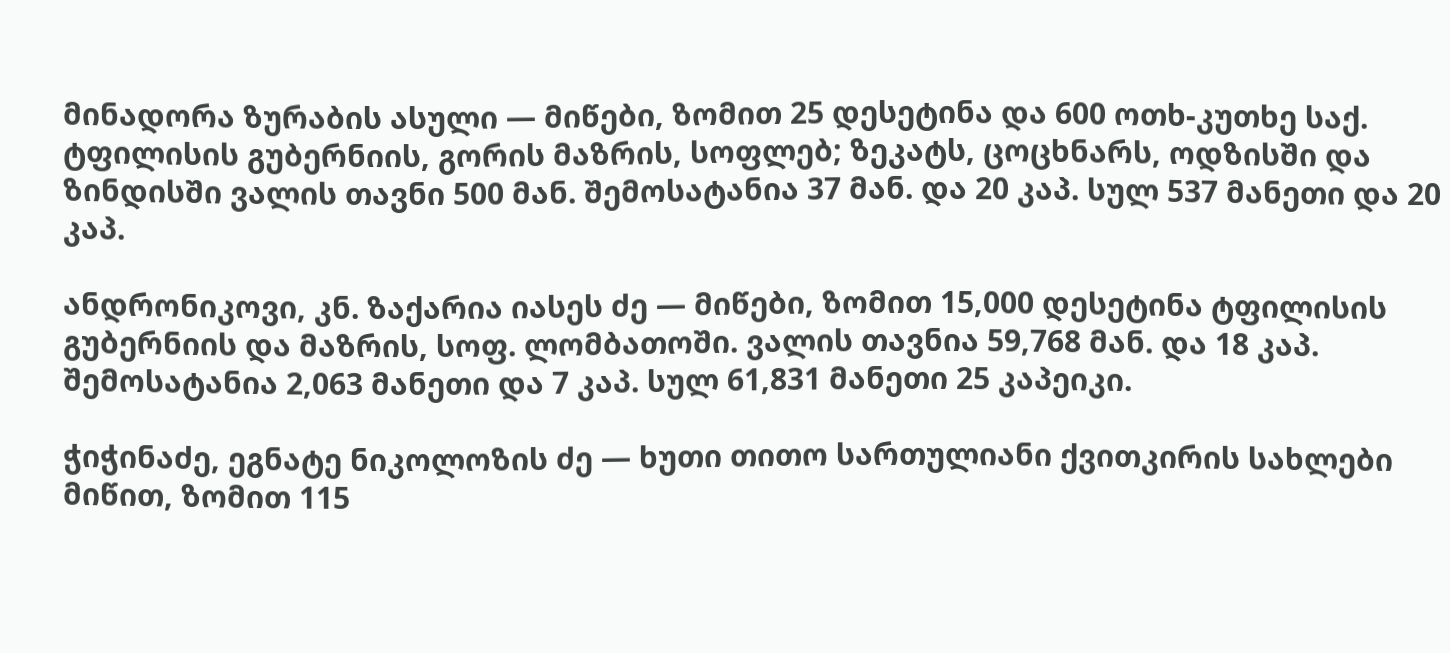მინადორა ზურაბის ასული — მიწები, ზომით 25 დესეტინა და 600 ოთხ-კუთხე საქ. ტფილისის გუბერნიის, გორის მაზრის, სოფლებ; ზეკატს, ცოცხნარს, ოდზისში და ზინდისში ვალის თავნი 500 მან. შემოსატანია 37 მან. და 20 კაპ. სულ 537 მანეთი და 20 კაპ.

ანდრონიკოვი, კნ. ზაქარია იასეს ძე — მიწები, ზომით 15,000 დესეტინა ტფილისის გუბერნიის და მაზრის, სოფ. ლომბათოში. ვალის თავნია 59,768 მან. და 18 კაპ. შემოსატანია 2,063 მანეთი და 7 კაპ. სულ 61,831 მანეთი 25 კაპეიკი.

ჭიჭინაძე, ეგნატე ნიკოლოზის ძე — ხუთი თითო სართულიანი ქვითკირის სახლები მიწით, ზომით 115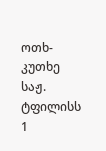ოთხ-კუთხე საჟ. ტფილისს 1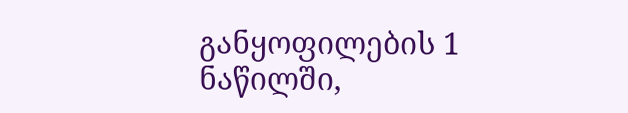განყოფილების 1 ნაწილში,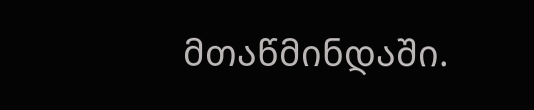მთაწმინდაში.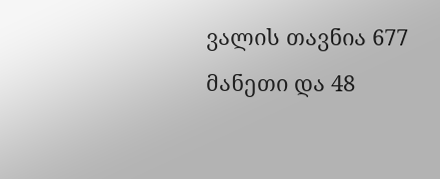ვალის თავნია 677 მანეთი და 48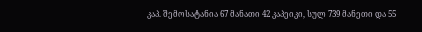კაპ. შემოსატანია 67 მანათი 42 კაპეიკი, სულ 739 მანეთი და 55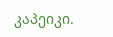კაპეიკი.